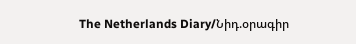The Netherlands Diary/Նիդ.օրագիր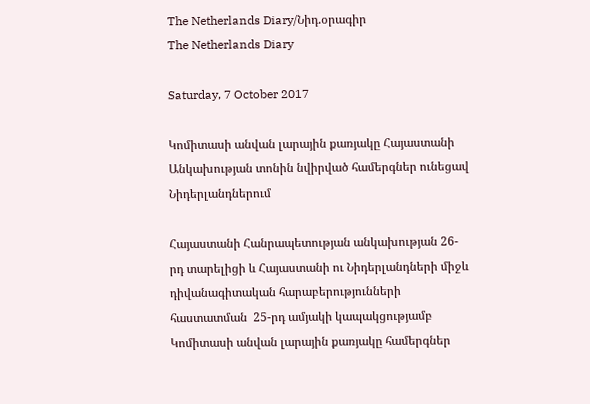The Netherlands Diary/Նիդ.օրագիր
The Netherlands Diary

Saturday, 7 October 2017

Կոմիտասի անվան լարային քառյակը Հայաստանի Անկախության տոնին նվիրված համերգներ ունեցավ Նիդերլանդներում

Հայաստանի Հանրապետության անկախության 26-րդ տարելիցի և Հայաստանի ու Նիդերլանդների միջև դիվանագիտական հարաբերությունների հաստատման  25-րդ ամյակի կապակցությամբ Կոմիտասի անվան լարային քառյակը համերգներ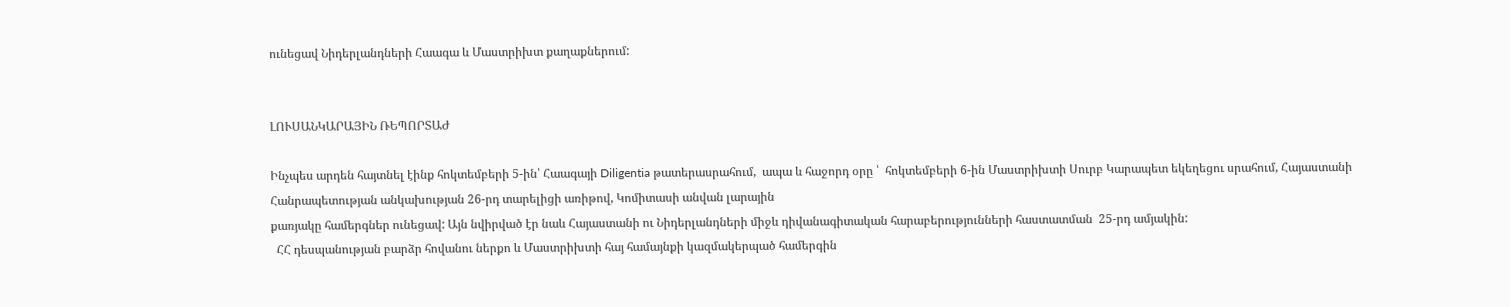ունեցավ Նիդերլանդների Հաագա և Մաստրիխտ քաղաքներում:


ԼՈՒՍԱՆԿԱՐԱՅԻՆ ՌԵՊՈՐՏԱԺ

Ինչպես արդեն հայտնել էինք հոկտեմբերի 5-ին՝ Հաագայի Diligentia թատերասրահում,  ապա և հաջորդ օրը ՝  հոկտեմբերի 6-ին Մաստրիխտի Սուրբ Կարապետ եկեղեցու սրահում, Հայաստանի Հանրապետության անկախության 26-րդ տարելիցի առիթով, Կոմիտասի անվան լարային
քառյակը համերգներ ունեցավ: Այն նվիրված էր նաև Հայաստանի ու Նիդերլանդների միջև դիվանագիտական հարաբերությունների հաստատման  25-րդ ամյակին:
  ՀՀ դեսպանության բարձր հովանու ներքո և Մաստրիխտի հայ համայնքի կազմակերպած համերգին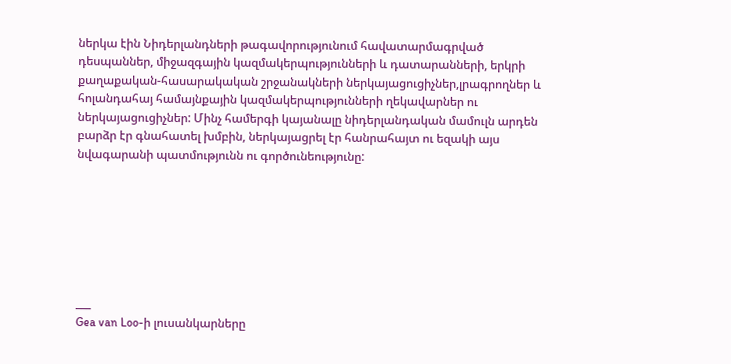ներկա էին Նիդերլանդների թագավորությունում հավատարմագրված դեսպաններ, միջազգային կազմակերպությունների և դատարանների, երկրի քաղաքական-հասարակական շրջանակների ներկայացուցիչներ,լրագրողներ և հոլանդահայ համայնքային կազմակերպությունների ղեկավարներ ու ներկայացուցիչներ: Մինչ համերգի կայանալը նիդերլանդական մամուլն արդեն բարձր էր գնահատել խմբին, ներկայացրել էր հանրահայտ ու եզակի այս նվագարանի պատմությունն ու գործունեությունը:







___
Gea van Loo-ի լուսանկարները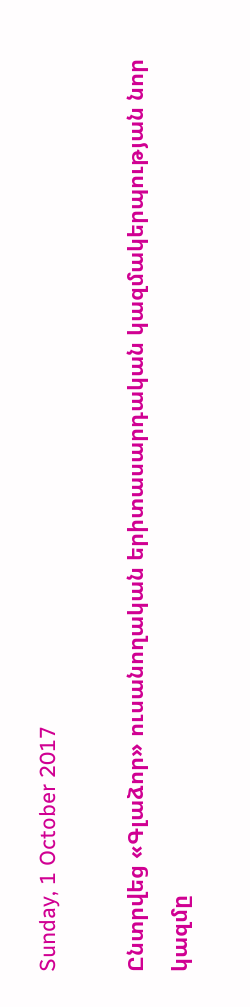Sunday, 1 October 2017

Ընտրվեց «Գլաձոր» ուսանողական երիտասարդական կազմակերպության նոր կազմը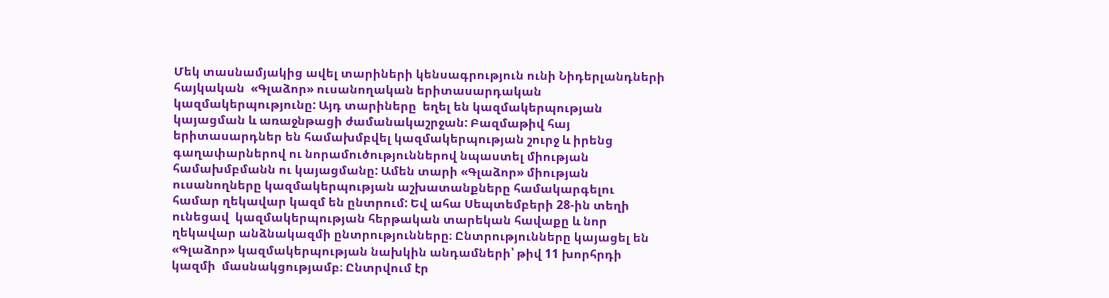Մեկ տասնամյակից ավել տարիների կենսագրություն ունի Նիդերլանդների հայկական  «Գլաձոր» ուսանողական երիտասարդական կազմակերպությունը: Այդ տարիները  եղել են կազմակերպության կայացման և առաջնթացի ժամանակաշրջան: Բազմաթիվ հայ երիտասարդներ են համախմբվել կազմակերպության շուրջ և իրենց գաղափարներով ու նորամուծություններով նպաստել միության համախմբմանն ու կայացմանը: Ամեն տարի «Գլաձոր» միության ուսանողները կազմակերպության աշխատանքները համակարգելու համար ղեկավար կազմ են ընտրում: Եվ ահա Սեպտեմբերի 28-ին տեղի ունեցավ  կազմակերպության հերթական տարեկան հավաքը և նոր ղեկավար անձնակազմի ընտրությունները։ Ընտրությունները կայացել են  «Գլաձոր» կազմակերպության նախկին անդամների՝ թիվ 11 խորհրդի կազմի  մասնակցությամբ։ Ընտրվում էր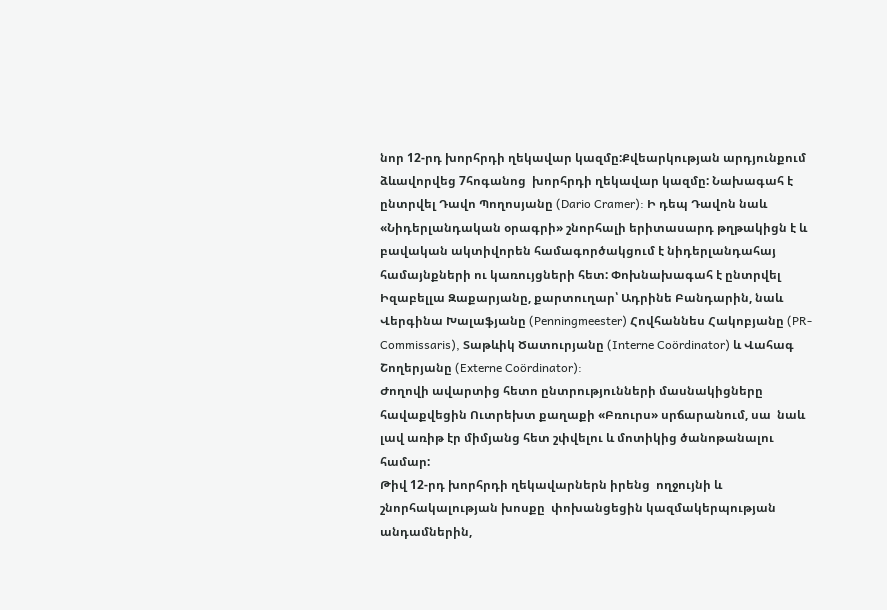նոր 12-րդ խորհրդի ղեկավար կազմը:Քվեարկության արդյունքում ձևավորվեց 7հոգանոց  խորհրդի ղեկավար կազմը: Նախագահ է ընտրվել Դավո Պողոսյանը (Dario Cramer): Ի դեպ Դավոն նաև «Նիդերլանդական օրագրի» շնորհալի երիտասարդ թղթակիցն է և բավական ակտիվորեն համագործակցում է նիդերլանդահայ համայնքների ու կառույցների հետ: Փոխնախագահ է ընտրվել Իզաբելլա Զաքարյանը, քարտուղար՝ Ադրինե Բանդարին, նաև Վերգինա Խալաֆյանը (Penningmeester) Հովհաննես Հակոբյանը (PR-Commissaris), Տաթևիկ Ծատուրյանը (Interne Coördinator) և Վահագ Շողերյանը (Externe Coördinator):
Ժողովի ավարտից հետո ընտրությունների մասնակիցները հավաքվեցին Ուտրեխտ քաղաքի «Բռուրս» սրճարանում, սա  նաև լավ առիթ էր միմյանց հետ շփվելու և մոտիկից ծանոթանալու համար:
Թիվ 12-րդ խորհրդի ղեկավարներն իրենց  ողջույնի և շնորհակալության խոսքը  փոխանցեցին կազմակերպության անդամներին,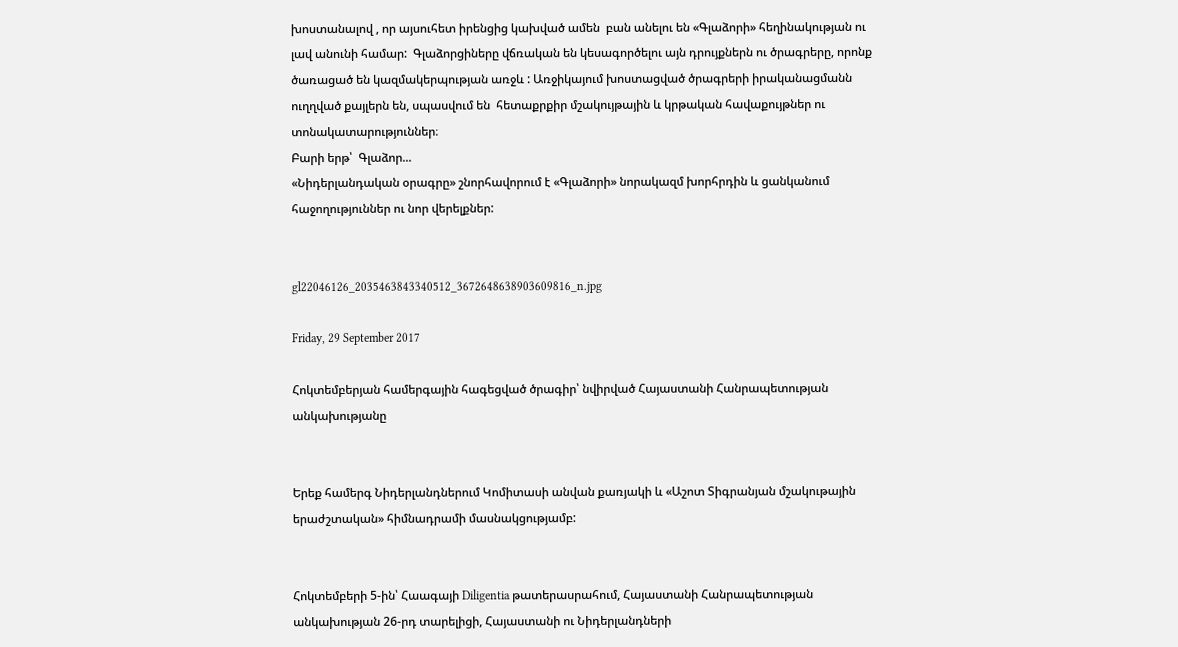խոստանալով , որ այսուհետ իրենցից կախված ամեն  բան անելու են «Գլաձորի» հեղինակության ու լավ անունի համար:  Գլաձորցիները վճռական են կեսագործելու այն դրույքներն ու ծրագրերը, որոնք ծառացած են կազմակերպության առջև : Առջիկայում խոստացված ծրագրերի իրականացմանն ուղղված քայլերն են, սպասվում են  հետաքրքիր մշակույթային և կրթական հավաքույթներ ու տոնակատարություններ։
Բարի երթ՝  Գլաձոր...
«Նիդերլանդական օրագրը» շնորհավորում է «Գլաձորի» նորակազմ խորհրդին և ցանկանում  հաջողություններ ու նոր վերելքներ:


gl22046126_2035463843340512_3672648638903609816_n.jpg

Friday, 29 September 2017

Հոկտեմբերյան համերգային հագեցված ծրագիր՝ նվիրված Հայաստանի Հանրապետության անկախությանը


Երեք համերգ Նիդերլանդներում Կոմիտասի անվան քառյակի և «Աշոտ Տիգրանյան մշակութային երաժշտական» հիմնադրամի մասնակցությամբ:


Հոկտեմբերի 5-ին՝ Հաագայի Diligentia թատերասրահում, Հայաստանի Հանրապետության անկախության 26-րդ տարելիցի, Հայաստանի ու Նիդերլանդների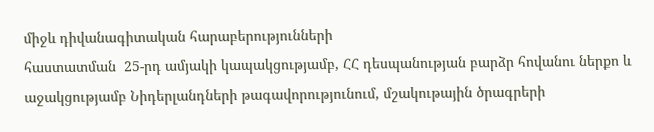միջև դիվանագիտական հարաբերությունների
հաստատման  25-րդ ամյակի կապակցությամբ, ՀՀ դեսպանության բարձր հովանու ներքո և աջակցությամբ Նիդերլանդների թագավորությունում, մշակութային ծրագրերի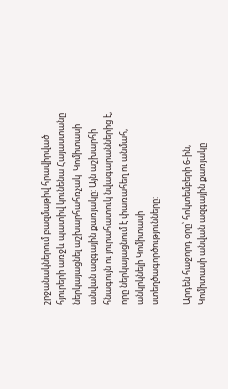շրջանակներում բազմաթիվ հրավիրված հյուրերի առջև պատիվ կունենա Հայաստանը ներկայացնել աշխարհահռչակ  Կոմիտասի անվան ազգային քառյակը: Այն աշխարհի հնագույն ու յուրահատուկ նվագարաններից է, որը ներկայացնում է փառահեղ ու անմահ, անկրկնելի Կոմիտասի ստեղծագործությունները:

Արդեն հաջորդ օրը՝ հոկտեմբերի 6-ին, Կոմիտասի անվան ազգային քառյակը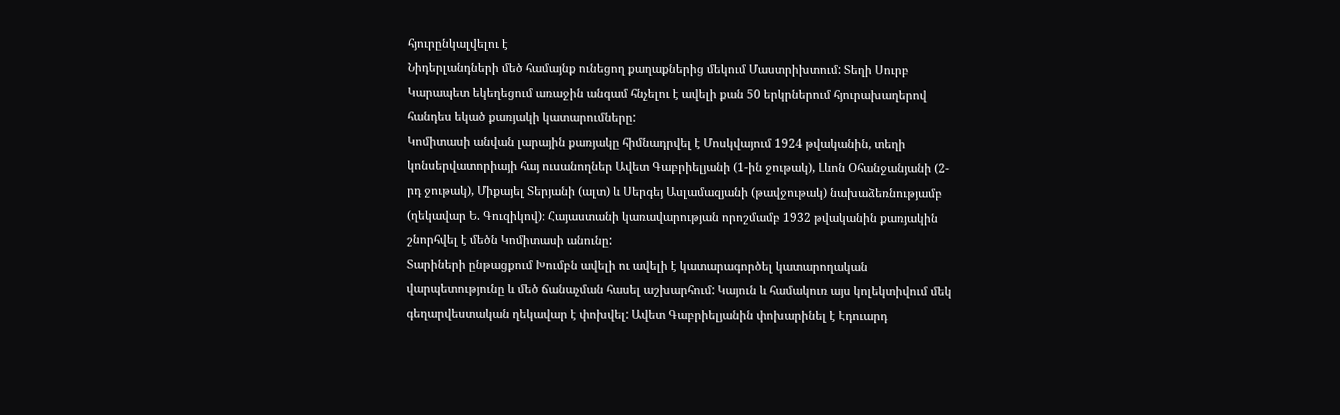հյուրընկալվելու է
Նիդերլանդների մեծ համայնք ունեցող քաղաքներից մեկում Մաստրիխտում: Տեղի Սուրբ Կարապետ եկեղեցում առաջին անգամ հնչելու է ավելի քան 50 երկրներում հյուրախաղերով հանդես եկած քառյակի կատարումները:
Կոմիտասի անվան լարային քառյակը հիմնադրվել է Մոսկվայում 1924 թվականին, տեղի կոնսերվատորիայի հայ ուսանողներ Ավետ Գաբրիելյանի (1-ին ջութակ), Լևոն Օհանջանյանի (2-րդ ջութակ), Միքայել Տերյանի (ալտ) և Սերգեյ Ասլամազյանի (թավջութակ) նախաձեռնությամբ (ղեկավար Ե. Գուզիկով)։ Հայաստանի կառավարության որոշմամբ 1932 թվականին քառյակին շնորհվել է մեծն Կոմիտասի անունը:
Տարիների ընթացքում Խումբն ավելի ու ավելի է կատարագործել կատարողական վարպետությունը և մեծ ճանաչման հասել աշխարհում: Կայուն և համակուռ այս կոլեկտիվում մեկ գեղարվեստական ղեկավար է փոխվել: Ավետ Գաբրիելյանին փոխարինել է Էդուարդ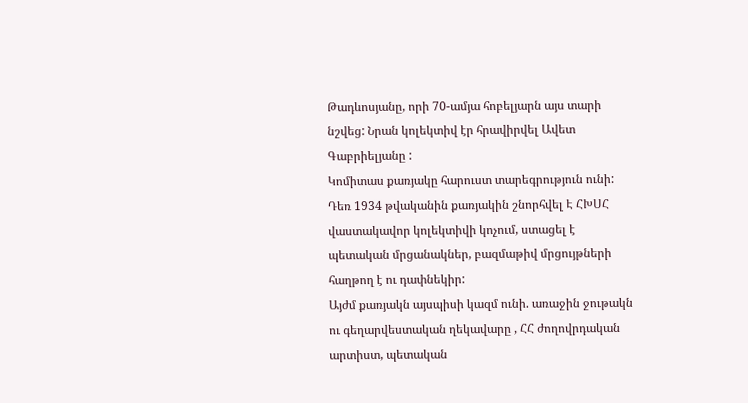Թադևոսյանը, որի 70-ամյա հոբելյարն այս տարի նշվեց: Նրան կոլեկտիվ էր հրավիրվել Ավետ Գաբրիելյանը :
Կոմիտաս քառյակը հարուստ տարեգրություն ունի: Դեռ 1934 թվականին քառյակին շնորհվել Է ՀԽՍՀ վաստակավոր կոլեկտիվի կոչում, ստացել է պետական մրցանակներ, բազմաթիվ մրցույթների հաղթող է ու դափնեկիր:
Այժմ քառյակն այսպիսի կազմ ունի. առաջին ջութակն ու գեղարվեստական ղեկավարը , ՀՀ ժողովրդական արտիստ, պետական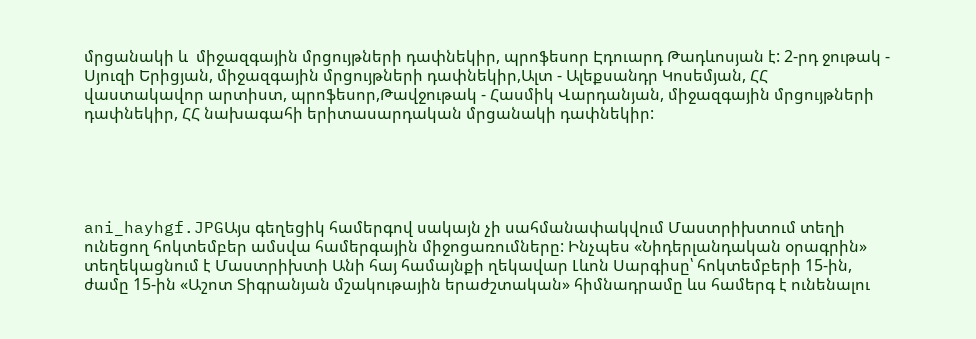մրցանակի և  միջազգային մրցույթների դափնեկիր, պրոֆեսոր Էդուարդ Թադևոսյան է: 2-րդ ջութակ - Սյուզի Երիցյան, միջազգային մրցույթների դափնեկիր,Ալտ - Ալեքսանդր Կոսեմյան, ՀՀ վաստակավոր արտիստ, պրոֆեսոր,Թավջութակ - Հասմիկ Վարդանյան, միջազգային մրցույթների դափնեկիր, ՀՀ նախագահի երիտասարդական մրցանակի դափնեկիր:





ani_hayhgf.JPGԱյս գեղեցիկ համերգով սակայն չի սահմանափակվում Մաստրիխտում տեղի ունեցող հոկտեմբեր ամսվա համերգային միջոցառումները: Ինչպես «Նիդերլանդական օրագրին» տեղեկացնում է Մաստրիխտի Անի հայ համայնքի ղեկավար Լևոն Սարգիսը՝ հոկտեմբերի 15-ին, ժամը 15-ին «Աշոտ Տիգրանյան մշակութային երաժշտական» հիմնադրամը ևս համերգ է ունենալու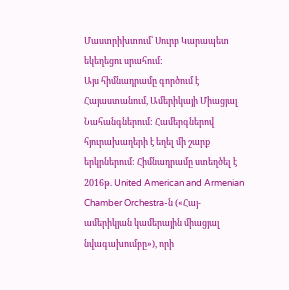Մաստրիխտում՝ Սուրբ Կարապետ եկեղեցու սրահում:
Այս հիմնադրամը գործում է Հայաստանում, Ամերիկայի Միացյալ Նահանգներում: Համերգներով հյուրախաղերի է եղել մի շարք երկրներում: Հիմնադրամը ստեղծել է 2016թ. United American and Armenian Chamber Orchestra-ն («Հայ-ամերիկյան կամերային միացյալ նվագախումբը»), որի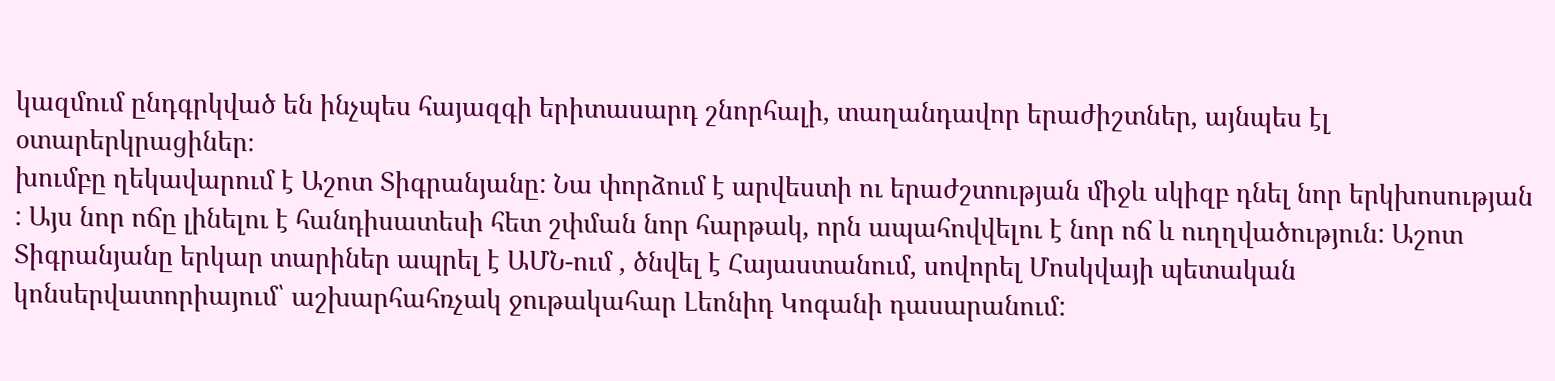կազմում ընդգրկված են ինչպես հայազգի երիտասարդ շնորհալի, տաղանդավոր երաժիշտներ, այնպես էլ օտարերկրացիներ։
խումբը ղեկավարում է Աշոտ Տիգրանյանը: Նա փորձում է արվեստի ու երաժշտության միջև սկիզբ դնել նոր երկխոսության : Այս նոր ոճը լինելու է հանդիսատեսի հետ շփման նոր հարթակ, որն ապահովվելու է նոր ոճ և ուղղվածություն: Աշոտ Տիգրանյանը երկար տարիներ ապրել է ԱՄՆ-ում , ծնվել է Հայաստանում, սովորել Մոսկվայի պետական կոնսերվատորիայում՝ աշխարհահռչակ ջութակահար Լեոնիդ Կոգանի դասարանում: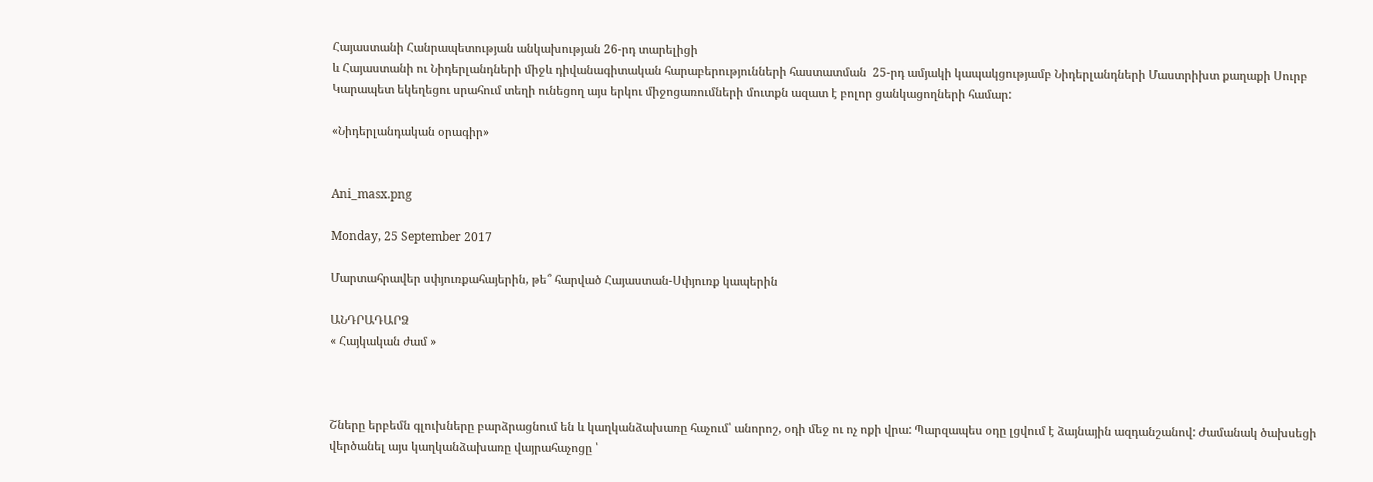Հայաստանի Հանրապետության անկախության 26-րդ տարելիցի
և Հայաստանի ու Նիդերլանդների միջև դիվանագիտական հարաբերությունների հաստատման  25-րդ ամյակի կապակցությամբ Նիդերլանդների Մաստրիխտ քաղաքի Սուրբ Կարապետ եկեղեցու սրահում տեղի ունեցող այս երկու միջոցառումների մուտքն ազատ է բոլոր ցանկացողների համար:

«Նիդերլանդական օրագիր»


Ani_masx.png

Monday, 25 September 2017

Մարտահրավեր սփյուռքահայերին, թե՞ հարված Հայաստան-Սփյուռք կապերին

ԱՆԴՐԱԴԱՐՁ
« Հայկական ժամ »



Շները երբեմն գլուխները բարձրացնում են և կաղկանձախառը հաչում՝ անորոշ, օդի մեջ ու ոչ ոքի վրա: Պարզապես օդը լցվում է ձայնային ազդանշանով: Ժամանակ ծախսեցի վերծանել այս կաղկանձախառը վայրահաչոցը ՝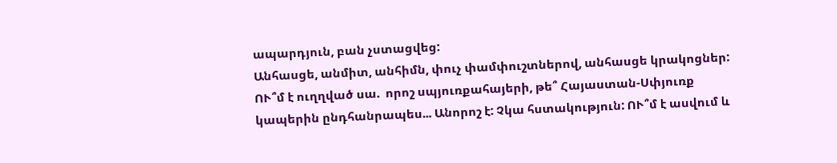ապարդյուն, բան չստացվեց:
Անհասցե, անմիտ, անհիմն, փուչ փամփուշտներով, անհասցե կրակոցներ:
ՈՒ՞մ է ուղղված սա.  որոշ սպյուռքահայերի, թե՞ Հայաստան-Սփյուռք կապերին ընդհանրապես... Անորոշ է: Չկա հստակություն: ՈՒ՞մ է ասվում և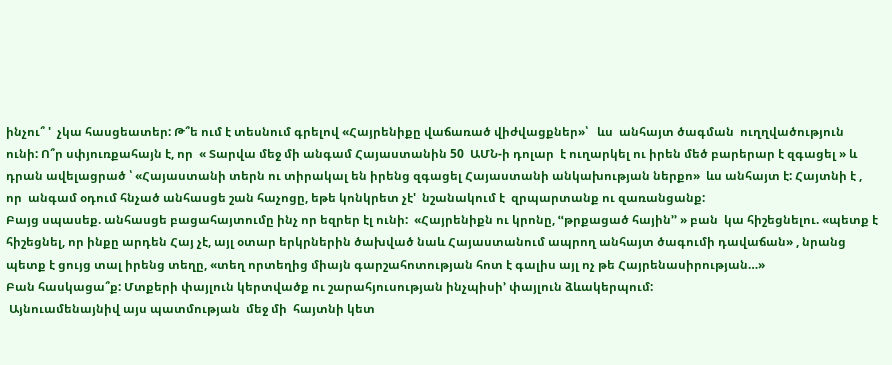ինչու՞ '  չկա հասցեատեր: Թ՞ե ում է տեսնում գրելով «Հայրենիքը վաճառած վիժվացքներ»՝   ևս  անհայտ ծագման  ուղղվածություն ունի: Ո՞ր սփյուռքահայն է, որ  « Տարվա մեջ մի անգամ Հայաստանին 50  ԱՄՆ-ի դոլար  է ուղարկել ու իրեն մեծ բարերար է զգացել » և  դրան ավելացրած ՝ «Հայաստանի տերն ու տիրակալ են իրենց զգացել Հայաստանի անկախության ներքո»  ևս անհայտ է: Հայտնի է , որ  անգամ օդում հնչած անհասցե շան հաչոցը, եթե կոնկրետ չէ'  նշանակում է  զրպարտանք ու զառանցանք:
Բայց սպասեք. անհասցե բացահայտումը ինչ որ եզրեր էլ ունի:  «Հայրենիքն ու կրոնը, ՙՙթրքացած հային՚՚ » բան  կա հիշեցնելու. «պետք է հիշեցնել, որ ինքը արդեն Հայ չէ, այլ օտար երկրներին ծախված նաև Հայաստանում ապրող անհայտ ծագումի դավաճան» , նրանց պետք է ցույց տալ իրենց տեղը, «տեղ որտեղից միայն գարշահոտության հոտ է գալիս այլ ոչ թե Հայրենասիրության…»
Բան հասկացա՞ք: Մտքերի փայլուն կերտվածք ու շարահյուսության ինչպիսի՚ փայլուն ձևակերպում:
 Այնուամենայնիվ այս պատմության  մեջ մի  հայտնի կետ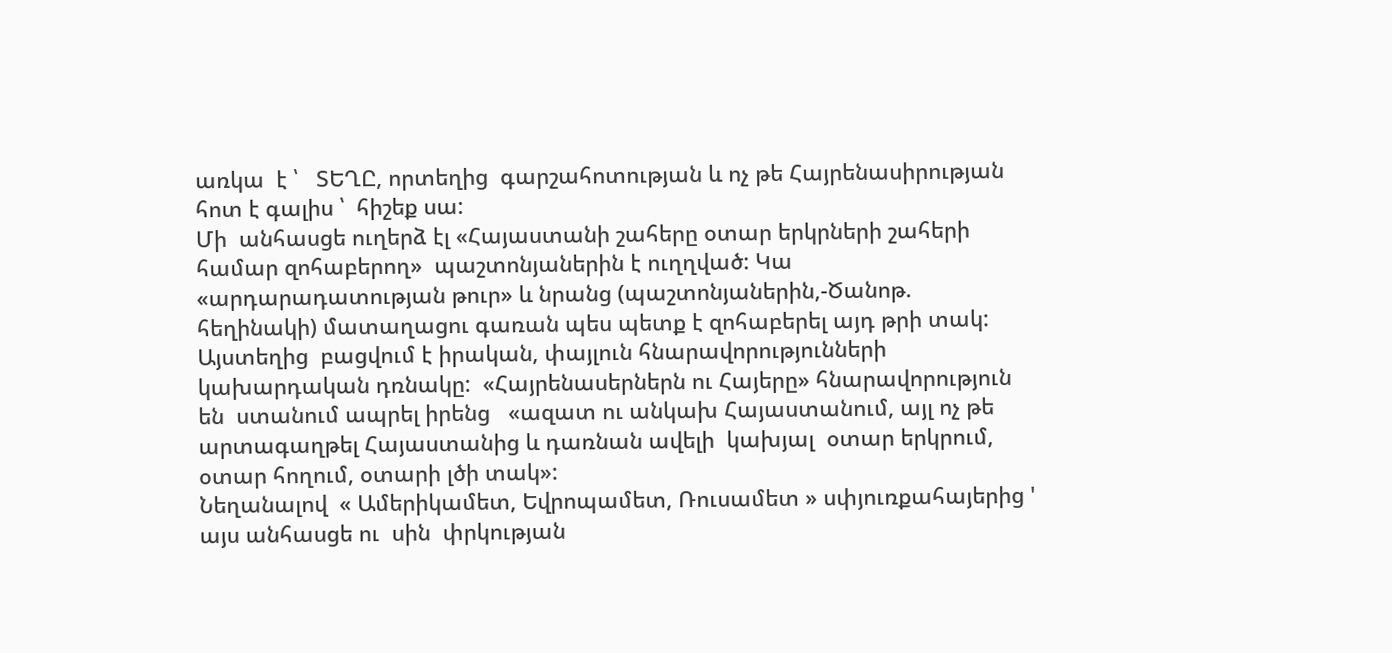առկա  է ՝   ՏԵՂԸ, որտեղից  գարշահոտության և ոչ թե Հայրենասիրության հոտ է գալիս ՝  հիշեք սա:
Մի  անհասցե ուղերձ էլ «Հայաստանի շահերը օտար երկրների շահերի համար զոհաբերող»  պաշտոնյաներին է ուղղված: Կա  «արդարադատության թուր» և նրանց (պաշտոնյաներին,-Ծանոթ. հեղինակի) մատաղացու գառան պես պետք է զոհաբերել այդ թրի տակ: Այստեղից  բացվում է իրական, փայլուն հնարավորությունների  կախարդական դռնակը:  «Հայրենասերներն ու Հայերը» հնարավորություն են  ստանում ապրել իրենց   «ազատ ու անկախ Հայաստանում, այլ ոչ թե արտագաղթել Հայաստանից և դառնան ավելի  կախյալ  օտար երկրում, օտար հողում, օտարի լծի տակ»:
Նեղանալով  « Ամերիկամետ, Եվրոպամետ, Ռուսամետ » սփյուռքահայերից ' այս անհասցե ու  սին  փրկության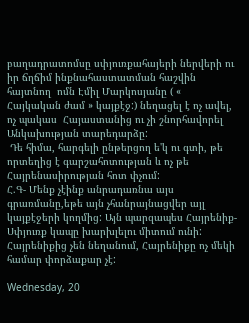բաղադրատոմսը սփյուռքահայերի ներվերի ու իր ճղճիմ ինքնահաստատման հաշվին հայտնող  ոմն Էմիլ Մարկոսյանը ( « Հայկական ժամ » կայքէջ:) նեղացել է ոչ ավել, ոչ պակաս  Հայաստանից ու չի շնորհավորել Անկախության տարեդարձը:
 Դե հիմա, հարգելի ընթերցող ե'կ ու գտի, թե որտեղից է գարշահոտության և ոչ թե Հայրենասիրության հոտ փչում:
Հ.Գ- Մենք չէինք անրադառնա այս գրառմանը,եթե այն չհանրայնացվեր այլ կայքէջերի կողմից: Այն պարզապես Հայրենիք-Սփյուռք կապը խարխլելու միտում ունի:
Հայրենիքից չեն նեղանում, Հայրենիքը ոչ մեկի համար փորձաքար չէ:

Wednesday, 20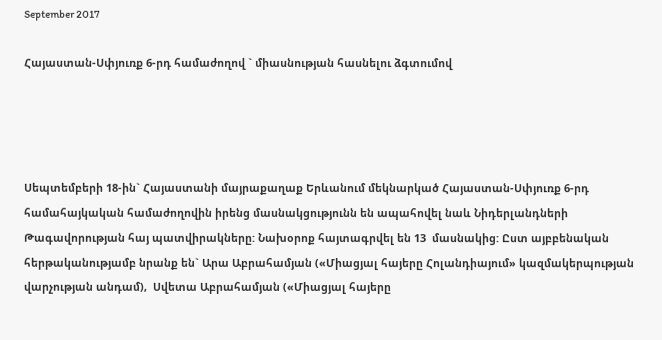September 2017

Հայաստան-Սփյուռք 6-րդ համաժողով ` միասնության հասնելու ձգտումով




Սեպտեմբերի 18-ին` Հայաստանի մայրաքաղաք Երևանում մեկնարկած Հայաստան-Սփյուռք 6-րդ համահայկական համաժողովին իրենց մասնակցությունն են ապահովել նաև Նիդերլանդների Թագավորության հայ պատվիրակները: Նախօրոք հայտագրվել են 13  մասնակից: Ըստ այբբենական հերթականությամբ նրանք են` Արա Աբրահամյան («Միացյալ հայերը Հոլանդիայում» կազմակերպության վարչության անդամ),  Սվետա Աբրահամյան («Միացյալ հայերը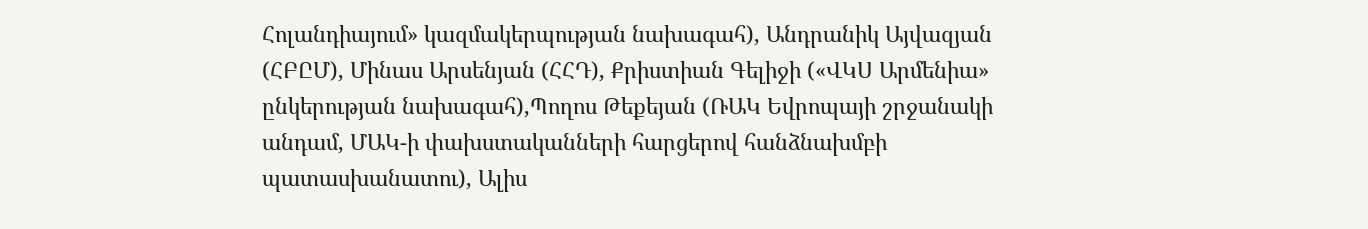Հոլանդիայում» կազմակերպության նախագահ), Անդրանիկ Այվազյան (ՀԲԸՄ), Մինաս Արսենյան (ՀՀԴ), Քրիստիան Գելիջի («ՎԿՍ Արմենիա» ընկերության նախագահ),Պողոս Թեքեյան (ՌԱԿ Եվրոպայի շրջանակի անդամ, ՄԱԿ-ի փախստականների հարցերով հանձնախմբի պատասխանատու), Ալիս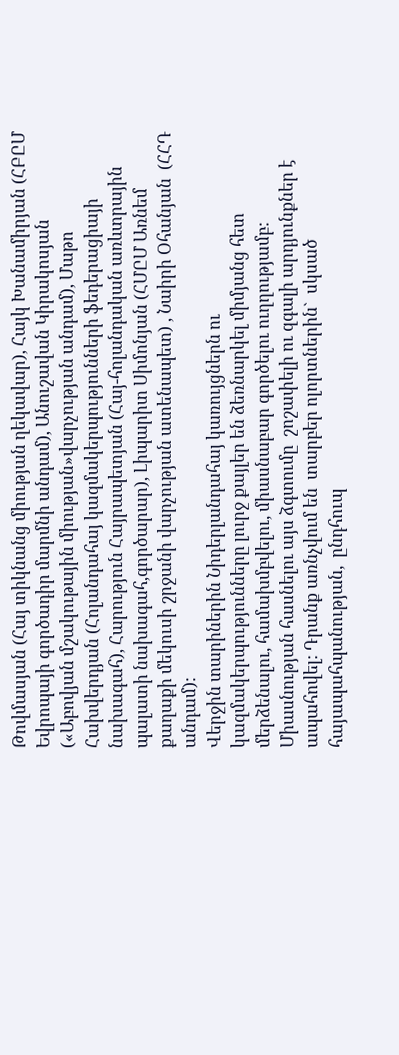Թովմասյան (Հայ տիկնանց միության ղեկավար), Հայկ Խանամիրյան (ՀԲԸՄ Եվրոպայի գործադիր մարմնի անդամ), Անուշավան Կիրակոսյան («Աբովյան մշակութային միության»վարչության անդամ), Մաթո Հախվերդյան (Հոլանդահայ կազմակերպությունների ֆեդերացիայի նախագահ), Հարություն Հայրապետյան (Հայ-հոլանդական առևտրային պալատի նախագահ,գործարար), Լիպարիտ Սիմոնյան (ՀՄԸՄ Առնեմ քաղաքի մեկուսի շրջանի վարչության ատենապետ) , Նաիրի Օհանյան  (ՀՀԴ անդամ):
Վերջին տարիներին Նիդերլանդահայ կառույցներն ու կազմակերպությունները լուրջ քայլեր են ձեռնարկել միմյանց հետ մերձենալու, համախմբվելու, միասնաբար գործելու ուղղությամբ: Միասնության հասնելու այս ձգտումը  շոշափելի ու զգալի արդյունքներ է ապահովել: Դրանք առնչվում են  տարբեր ոլորտներին`  սկսած հայապահպանության,  ընդհուպ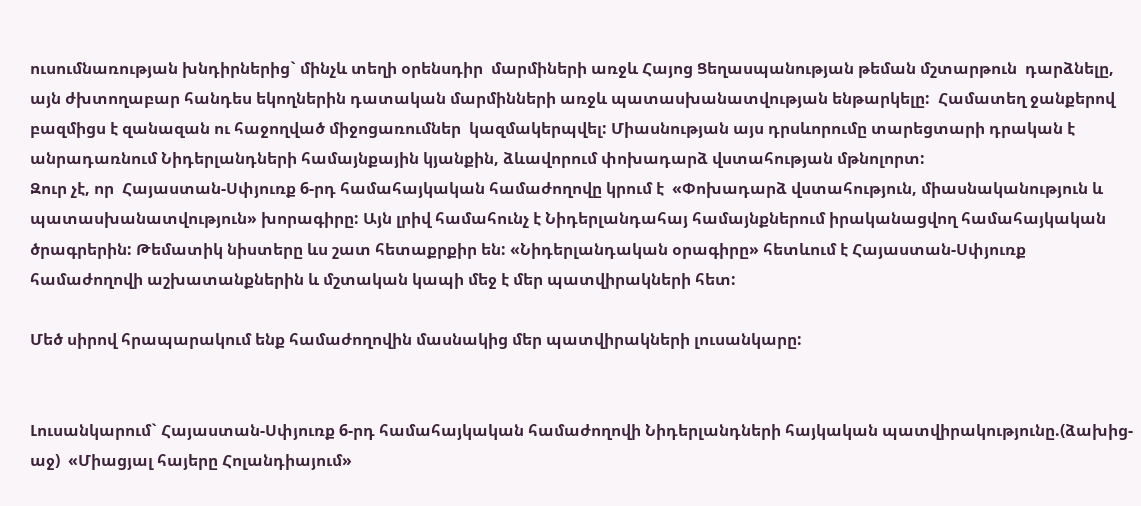ուսումնառության խնդիրներից` մինչև տեղի օրենսդիր  մարմիների առջև Հայոց Ցեղասպանության թեման մշտարթուն  դարձնելը, այն ժխտողաբար հանդես եկողներին դատական մարմինների առջև պատասխանատվության ենթարկելը:  Համատեղ ջանքերով բազմիցս է զանազան ու հաջողված միջոցառումներ  կազմակերպվել: Միասնության այս դրսևորումը տարեցտարի դրական է անրադառնում Նիդերլանդների համայնքային կյանքին, ձևավորում փոխադարձ վստահության մթնոլորտ:
Զուր չէ, որ  Հայաստան-Սփյուռք 6-րդ համահայկական համաժողովը կրում է  «Փոխադարձ վստահություն, միասնականություն և պատասխանատվություն» խորագիրը: Այն լրիվ համահունչ է Նիդերլանդահայ համայնքներում իրականացվող համահայկական ծրագրերին: Թեմատիկ նիստերը ևս շատ հետաքրքիր են: «Նիդերլանդական օրագիրը» հետևում է Հայաստան-Սփյուռք համաժողովի աշխատանքներին և մշտական կապի մեջ է մեր պատվիրակների հետ:

Մեծ սիրով հրապարակում ենք համաժողովին մասնակից մեր պատվիրակների լուսանկարը:


Լուսանկարում` Հայաստան-Սփյուռք 6-րդ համահայկական համաժողովի Նիդերլանդների հայկական պատվիրակությունը.(ձախից-աջ)  «Միացյալ հայերը Հոլանդիայում»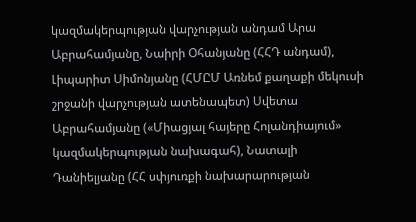կազմակերպության վարչության անդամ Արա Աբրահամյանը, Նաիրի Օհանյանը (ՀՀԴ անդամ), Լիպարիտ Սիմոնյանը (ՀՄԸՄ Առնեմ քաղաքի մեկուսի շրջանի վարչության ատենապետ) Սվետա Աբրահամյանը («Միացյալ հայերը Հոլանդիայում» կազմակերպության նախագահ), Նատալի Դանիելյանը (ՀՀ սփյուռքի նախարարության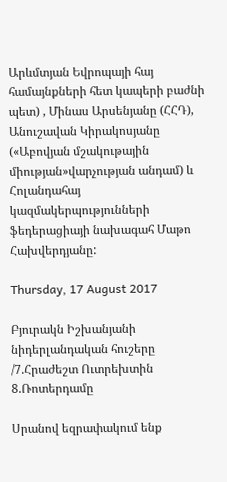Արևմտյան Եվրոպայի հայ համայնքների հետ կապերի բաժնի պետ) , Մինաս Արսենյանը (ՀՀԴ), Անուշավան Կիրակոսյանը («Աբովյան մշակութային միության»վարչության անդամ) և Հոլանդահայ կազմակերպությունների ֆեդերացիայի նախագահ Մաթո Հախվերդյանը:

Thursday, 17 August 2017

Բյուրակն Իշխանյանի նիդերլանդական հուշերը /7.Հրաժեշտ Ուտրեխտին 8.Ռոտերդամը

Սրանով եզրափակում ենք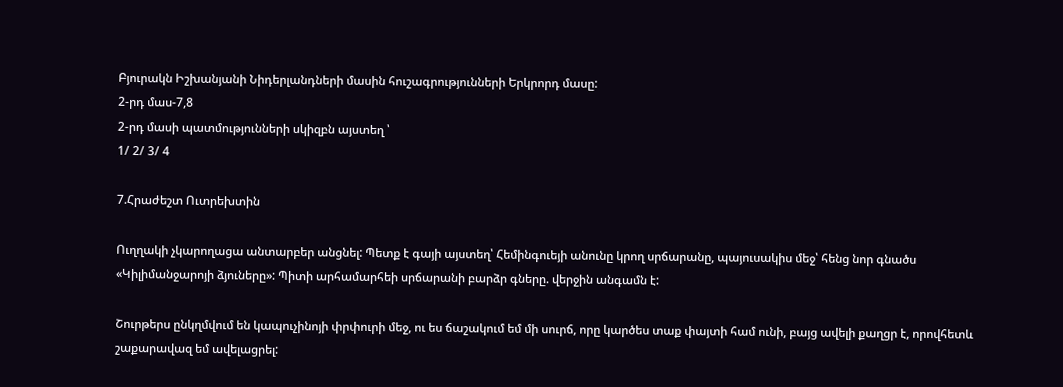Բյուրակն Իշխանյանի Նիդերլանդների մասին հուշագրությունների Երկրորդ մասը:
2-րդ մաս-7,8
2-րդ մասի պատմությունների սկիզբն այստեղ ՝
1/ 2/ 3/ 4

7.Հրաժեշտ Ուտրեխտին

Ուղղակի չկարողացա անտարբեր անցնել: Պետք է գայի այստեղ՝ Հեմինգուեյի անունը կրող սրճարանը, պայուսակիս մեջ՝ հենց նոր գնածս «Կիլիմանջարոյի ձյուները»: Պիտի արհամարհեի սրճարանի բարձր գները. վերջին անգամն է:

Շուրթերս ընկղմվում են կապուչինոյի փրփուրի մեջ, ու ես ճաշակում եմ մի սուրճ, որը կարծես տաք փայտի համ ունի, բայց ավելի քաղցր է, որովհետև շաքարավազ եմ ավելացրել: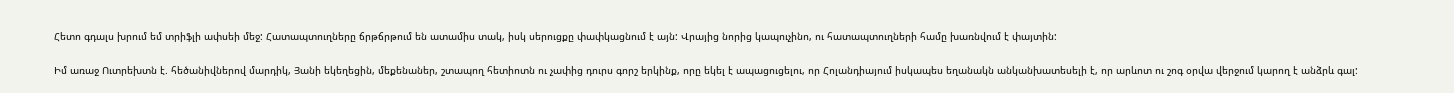Հետո գդալս խրում եմ տրիֆլի ափսեի մեջ: Հատապտուղները ճրթճրթում են ատամիս տակ, իսկ սերուցքը փափկացնում է այն: Վրայից նորից կապուչինո, ու հատապտուղների համը խառնվում է փայտին:

Իմ առաջ Ուտրեխտն է. հեծանիվներով մարդիկ, Յանի եկեղեցին, մեքենաներ, շտապող հետիոտն ու չափից դուրս գորշ երկինք, որը եկել է ապացուցելու, որ Հոլանդիայում իսկապես եղանակն անկանխատեսելի է, որ արևոտ ու շոգ օրվա վերջում կարող է անձրև գալ: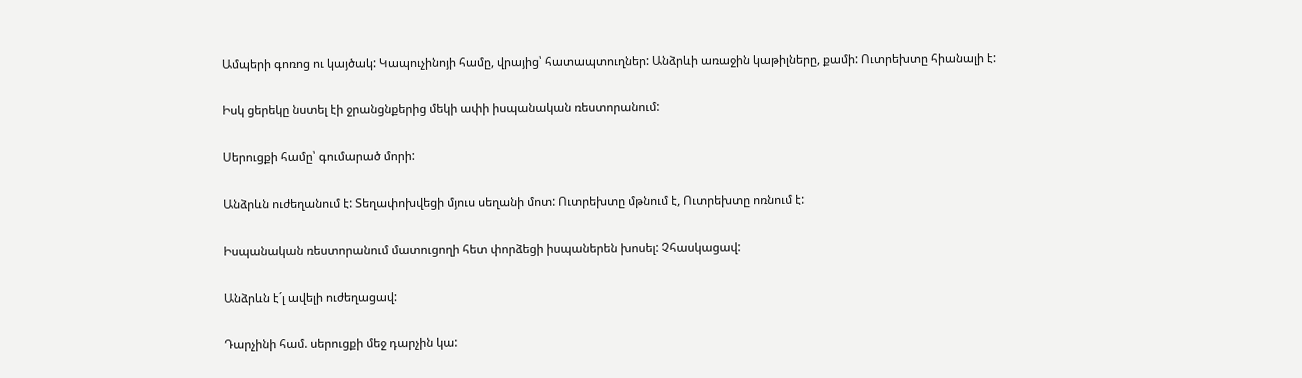Ամպերի գոռոց ու կայծակ: Կապուչինոյի համը, վրայից՝ հատապտուղներ: Անձրևի առաջին կաթիլները, քամի: Ուտրեխտը հիանալի է:

Իսկ ցերեկը նստել էի ջրանցնքերից մեկի ափի իսպանական ռեստորանում:

Սերուցքի համը՝ գումարած մորի:

Անձրևն ուժեղանում է: Տեղափոխվեցի մյուս սեղանի մոտ: Ուտրեխտը մթնում է, Ուտրեխտը ոռնում է:

Իսպանական ռեստորանում մատուցողի հետ փորձեցի իսպաներեն խոսել: Չհասկացավ:

Անձրևն է´լ ավելի ուժեղացավ:

Դարչինի համ. սերուցքի մեջ դարչին կա: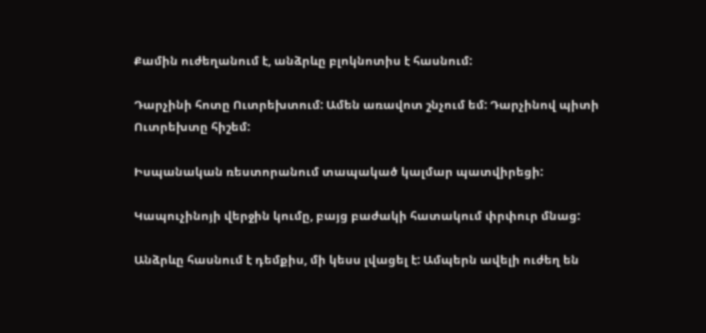Քամին ուժեղանում է, անձրևը բլոկնոտիս է հասնում:

Դարչինի հոտը Ուտրեխտում: Ամեն առավոտ շնչում եմ: Դարչինով պիտի Ուտրեխտը հիշեմ:

Իսպանական ռեստորանում տապակած կալմար պատվիրեցի:

Կապուչինոյի վերջին կումը, բայց բաժակի հատակում փրփուր մնաց:

Անձրևը հասնում է դեմքիս, մի կեսս լվացել է: Ամպերն ավելի ուժեղ են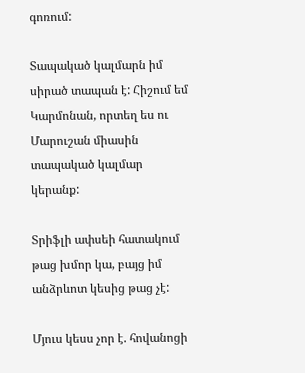գոռում:

Տապակած կալմարն իմ սիրած տապան է: Հիշում եմ Կարմոնան, որտեղ ես ու Մարուշան միասին տապակած կալմար կերանք:

Տրիֆլի ափսեի հատակում թաց խմոր կա, բայց իմ անձրևոտ կեսից թաց չէ:

Մյուս կեսս չոր է. հովանոցի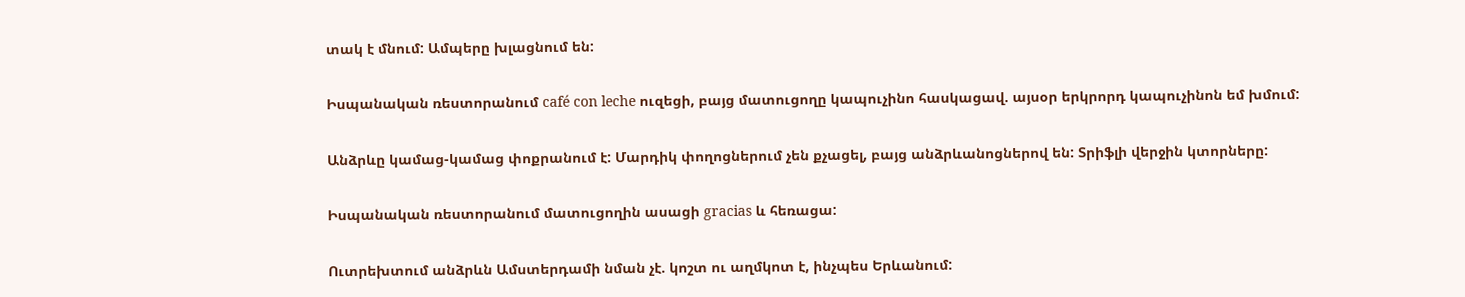տակ է մնում: Ամպերը խլացնում են:

Իսպանական ռեստորանում café con leche ուզեցի, բայց մատուցողը կապուչինո հասկացավ. այսօր երկրորդ կապուչինոն եմ խմում:

Անձրևը կամաց-կամաց փոքրանում է: Մարդիկ փողոցներում չեն քչացել, բայց անձրևանոցներով են: Տրիֆլի վերջին կտորները:

Իսպանական ռեստորանում մատուցողին ասացի gracias և հեռացա:

Ուտրեխտում անձրևն Ամստերդամի նման չէ. կոշտ ու աղմկոտ է, ինչպես Երևանում: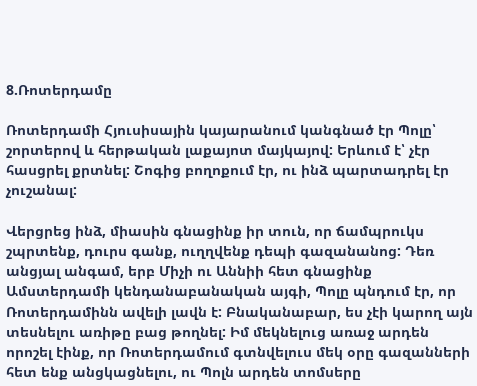8.Ռոտերդամը

Ռոտերդամի Հյուսիսային կայարանում կանգնած էր Պոլը՝ շորտերով և հերթական լաքայոտ մայկայով: Երևում է՝ չէր հասցրել քրտնել: Շոգից բողոքում էր, ու ինձ պարտադրել էր չուշանալ:

Վերցրեց ինձ, միասին գնացինք իր տուն, որ ճամպրուկս շպրտենք, դուրս գանք, ուղղվենք դեպի գազանանոց: Դեռ անցյալ անգամ, երբ Միչի ու Աննիի հետ գնացինք Ամստերդամի կենդանաբանական այգի, Պոլը պնդում էր, որ Ռոտերդամինն ավելի լավն է: Բնականաբար, ես չէի կարող այն տեսնելու առիթը բաց թողնել: Իմ մեկնելուց առաջ արդեն որոշել էինք, որ Ռոտերդամում գտնվելուս մեկ օրը գազանների հետ ենք անցկացնելու, ու Պոլն արդեն տոմսերը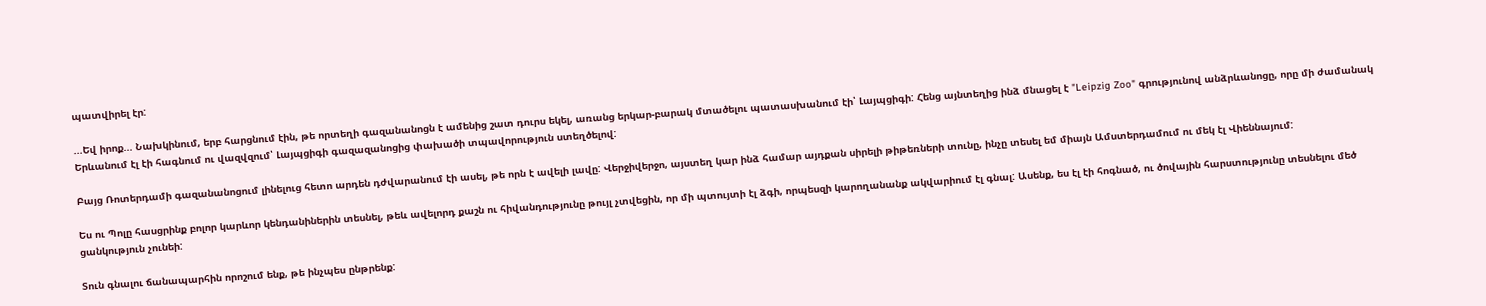պատվիրել էր:

...Եվ իրոք... Նախկինում, երբ հարցնում էին, թե որտեղի գազանանոցն է ամենից շատ դուրս եկել, առանց երկար-բարակ մտածելու պատասխանում էի՝ Լայպցիգի: Հենց այնտեղից ինձ մնացել է "Leipzig Zoo" գրությունով անձրևանոցը, որը մի ժամանակ Երևանում էլ էի հագնում ու վազվզում՝ Լայպցիգի գազազանոցից փախածի տպավորություն ստեղծելով:

Բայց Ռոտերդամի գազանանոցում լինելուց հետո արդեն դժվարանում էի ասել, թե որն է ավելի լավը: Վերջիվերջո, այստեղ կար ինձ համար այդքան սիրելի թիթեռների տունը, ինչը տեսել եմ միայն Ամստերդամում ու մեկ էլ Վիեննայում:

Ես ու Պոլը հասցրինք բոլոր կարևոր կենդանիներին տեսնել, թեև ավելորդ քաշն ու հիվանդությունը թույլ չտվեցին, որ մի պտույտի էլ ձգի, որպեսզի կարողանանք ակվարիում էլ գնալ: Ասենք, ես էլ էի հոգնած, ու ծովային հարստությունը տեսնելու մեծ ցանկություն չունեի:

Տուն գնալու ճանապարհին որոշում ենք, թե ինչպես ընթրենք: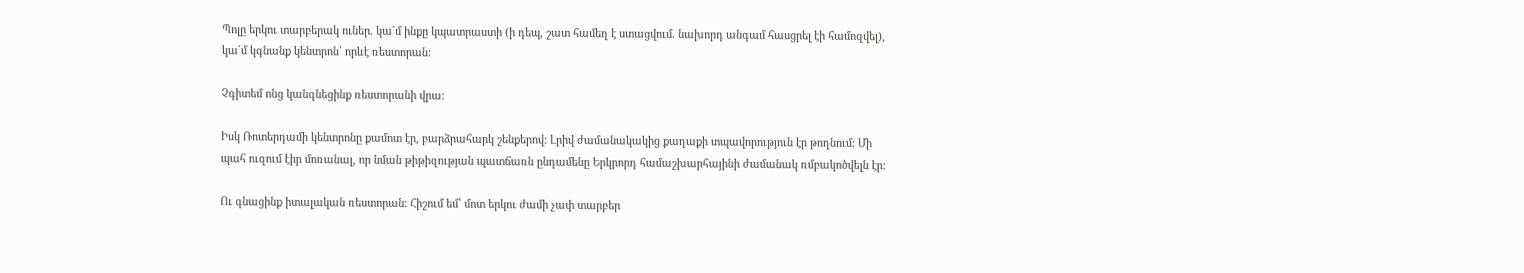Պոլը երկու տարբերակ ուներ. կա´մ ինքը կպատրաստի (ի դեպ, շատ համեղ է ստացվում. նախորդ անգամ հասցրել էի համոզվել), կա´մ կգնանք կենտրոն՝ որևէ ռեստորան:

Չգիտեմ ոնց կանգնեցինք ռեստորանի վրա:

Իսկ Ռոտերդամի կենտրոնը քամոտ էր, բարձրահարկ շենքերով: Լրիվ ժամանակակից քաղաքի տպավորություն էր թողնում: Մի պահ ուզում էիր մոռանալ, որ նման թիթիզության պատճառն ընդամենը Երկրորդ համաշխարհայինի ժամանակ ռմբակոծվելն էր:

Ու գնացինք իտալական ռեստորան: Հիշում եմ՝ մոտ երկու ժամի չափ տարբեր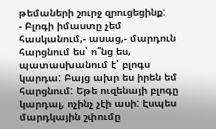թեմաների շուրջ զրուցեցինք:
- Բլոգի իմաստը չեմ հասկանում,- ասաց,- մարդուն հարցնում ես՝ ո՞նց ես, պատասխանում է՝ բլոգս կարդա: Բայց ախր ես իրեն եմ հարցնում: Եթե ուզենայի բլոգը կարդալ, ոչինչ չէի ասի: Էսպես մարդկային շփումը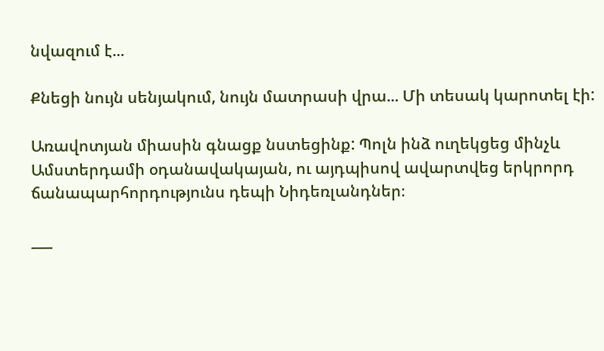նվազում է...

Քնեցի նույն սենյակում, նույն մատրասի վրա... Մի տեսակ կարոտել էի:

Առավոտյան միասին գնացք նստեցինք: Պոլն ինձ ուղեկցեց մինչև Ամստերդամի օդանավակայան, ու այդպիսով ավարտվեց երկրորդ ճանապարհորդությունս դեպի Նիդեռլանդներ։

___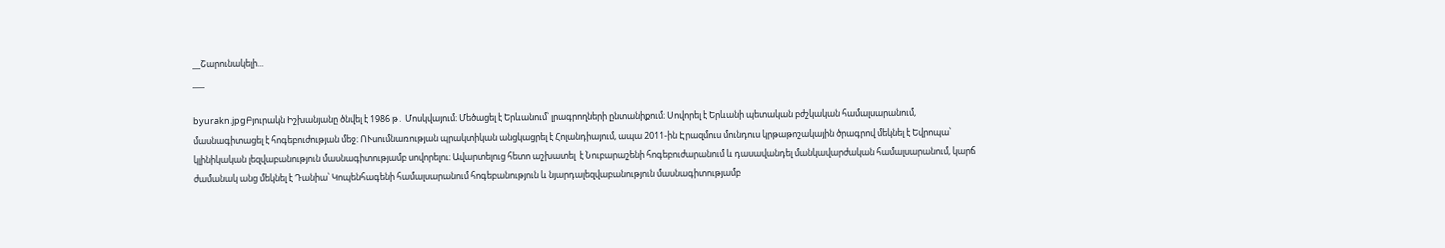__Շարունակելի...
___

byurakn.jpgԲյուրակն Իշխանյանը ծնվել է 1986 թ․ Մոսկվայում։ Մեծացել է Երևանում՝ լրագրողների ընտանիքում։ Սովորել է Երևանի պետական բժշկական համալսարանում, մասնագիտացել է հոգեբուժության մեջ։ ՈՒսումնառության պրակտիկան անցկացրել է Հոլանդիայում, ապա 2011-ին Էրազմուս մունդուս կրթաթոշակային ծրագրով մեկնել է Եվրոպա՝ կլինիկական լեզվաբանություն մասնագիտությամբ սովորելու։ Ավարտելուց հետո աշխատել  է Նուբարաշենի հոգեբուժարանում և դասավանդել մանկավարժական համալսարանում, կարճ ժամանակ անց մեկնել է Դանիա՝ Կոպենհագենի համալսարանում հոգեբանություն և նյարդալեզվաբանություն մասնագիտությամբ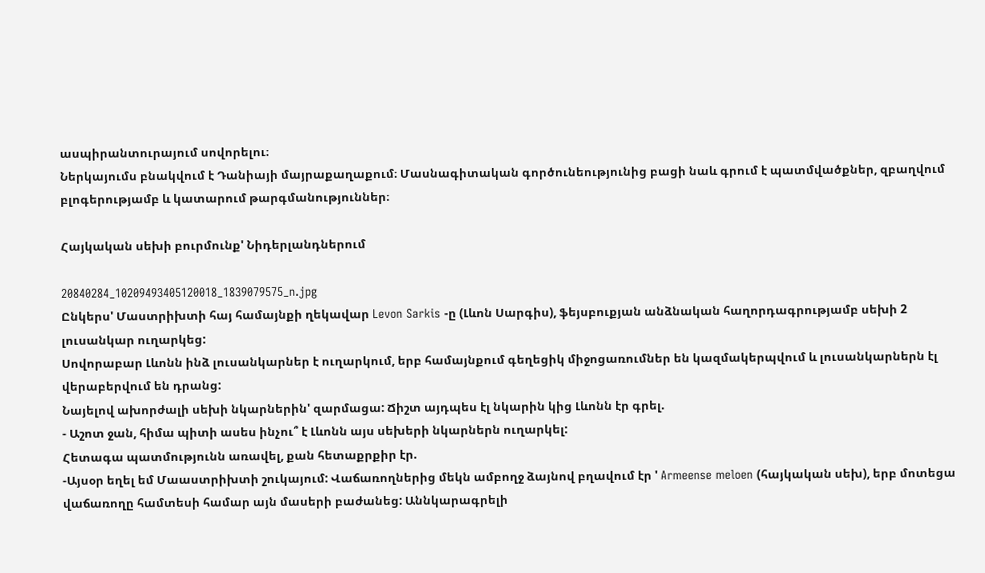ասպիրանտուրայում սովորելու։
Ներկայումս բնակվում է Դանիայի մայրաքաղաքում։ Մասնագիտական գործունեությունից բացի նաև գրում է պատմվածքներ, զբաղվում բլոգերությամբ և կատարում թարգմանություններ։

Հայկական սեխի բուրմունք' Նիդերլանդներում

20840284_10209493405120018_1839079575_n.jpg
Ընկերս' Մաստրիխտի հայ համայնքի ղեկավար Levon Sarkis -ը (Լևոն Սարգիս), ֆեյսբուքյան անձնական հաղորդագրությամբ սեխի 2 լուսանկար ուղարկեց:
Սովորաբար Լևոնն ինձ լուսանկարներ է ուղարկում, երբ համայնքում գեղեցիկ միջոցառումներ են կազմակերպվում և լուսանկարներն էլ վերաբերվում են դրանց:
Նայելով ախորժալի սեխի նկարներին' զարմացա: Ճիշտ այդպես էլ նկարին կից Լևոնն էր գրել.
- Աշոտ ջան, հիմա պիտի ասես ինչու՞ է Լևոնն այս սեխերի նկարներն ուղարկել:
Հետագա պատմությունն առավել, քան հետաքրքիր էր.
-Այսօր եղել եմ Մաաստրիխտի շուկայում: Վաճառողներից մեկն ամբողջ ձայնով բղավում էր ' Armeense meloen (հայկական սեխ), երբ մոտեցա վաճառողը համտեսի համար այն մասերի բաժանեց: Աննկարագրելի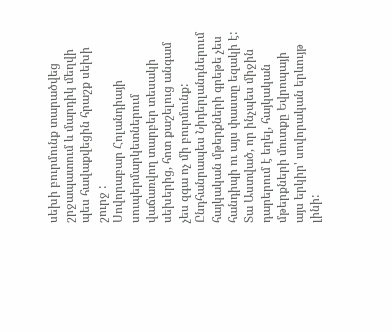սեխի բուրմունք տարածվեց շրջապատում և մարդիկ մեղվի պես հավաքվեցին հրաշք սեխի շուրջ :
Սովորաբար Հոլանդիայի սուպերմարկետներում վաճառվող տարբեր տեսակի սեխերից, հոտ քաշելուց անգամ չես զգա ոչ մի բուրմունք:
Ընդհանրապես Նիդերլանդներում հայկական մթերքների գրեթե չես հանդիպի ու այս փաստը եզակի է:
Տա Աստված, որ ինչպես միջին դարերում է եղել, հայկական մթերքների մուտքը Եվրոպայի այս երկիր' սովորական երևույթ լինի: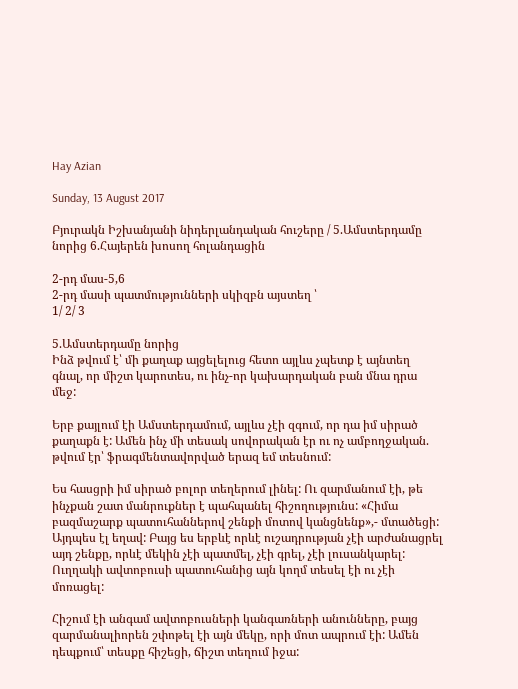Hay Azian

Sunday, 13 August 2017

Բյուրակն Իշխանյանի նիդերլանդական հուշերը / 5.Ամստերդամը նորից 6.Հայերեն խոսող հոլանդացին

2-րդ մաս-5,6
2-րդ մասի պատմությունների սկիզբն այստեղ ՝
1/ 2/ 3

5.Ամստերդամը նորից
Ինձ թվում է՝ մի քաղաք այցելելուց հետո այլևս չպետք է այնտեղ գնալ, որ միշտ կարոտես, ու ինչ-որ կախարդական բան մնա դրա մեջ:

Երբ քայլում էի Ամստերդամում, այլևս չէի զգում, որ դա իմ սիրած քաղաքն է: Ամեն ինչ մի տեսակ սովորական էր ու ոչ ամբողջական. թվում էր՝ ֆրագմենտավորված երազ եմ տեսնում:

Ես հասցրի իմ սիրած բոլոր տեղերում լինել: Ու զարմանում էի, թե ինչքան շատ մանրուքներ է պահպանել հիշողությունս: «Հիմա բազմաշարք պատուհաններով շենքի մոտով կանցնենք»,- մտածեցի: Այդպես էլ եղավ: Բայց ես երբևէ որևէ ուշադրության չէի արժանացրել այդ շենքը, որևէ մեկին չէի պատմել, չէի գրել, չէի լուսանկարել: Ուղղակի ավտոբուսի պատուհանից այն կողմ տեսել էի ու չէի մոռացել:

Հիշում էի անգամ ավտոբուսների կանգառների անունները, բայց զարմանալիորեն շփոթել էի այն մեկը, որի մոտ ապրում էի: Ամեն դեպքում՝ տեսքը հիշեցի, ճիշտ տեղում իջա: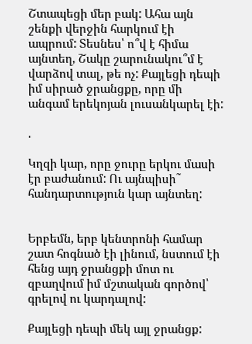Շտապեցի մեր բակ: Ահա այն շենքի վերջին հարկում էի ապրում: Տեսնես՝ ո՞վ է հիմա այնտեղ, Շակը շարունակու՞մ է վարձով տալ, թե ոչ: Քայլեցի դեպի իմ սիրած ջրանցքը, որը մի անգամ երեկոյան լուսանկարել էի:

.

Կղզի կար, որը ջուրը երկու մասի էր բաժանում: Ու այնպիսի˜ հանդարտություն կար այնտեղ:


Երբեմն, երբ կենտրոնի համար շատ հոգնած էի լինում, նստում էի հենց այդ ջրանցքի մոտ ու զբաղվում իմ մշտական գործով՝ գրելով ու կարդալով:

Քայլեցի դեպի մեկ այլ ջրանցք: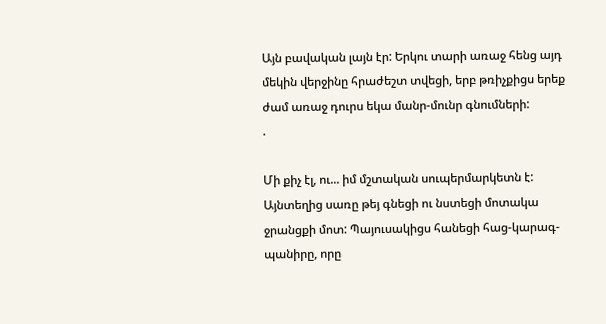Այն բավական լայն էր: Երկու տարի առաջ հենց այդ մեկին վերջինը հրաժեշտ տվեցի, երբ թռիչքիցս երեք ժամ առաջ դուրս եկա մանր-մունր գնումների:
.

Մի քիչ էլ, ու... իմ մշտական սուպերմարկետն է: Այնտեղից սառը թեյ գնեցի ու նստեցի մոտակա ջրանցքի մոտ: Պայուսակիցս հանեցի հաց-կարագ-պանիրը, որը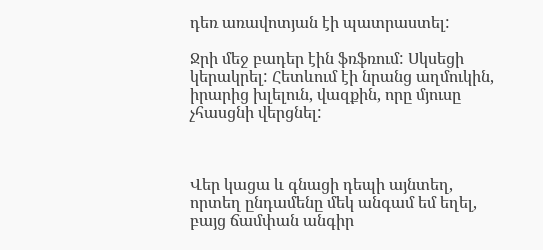դեռ առավոտյան էի պատրաստել:

Ջրի մեջ բադեր էին ֆռֆռում: Սկսեցի կերակրել: Հետևում էի նրանց աղմուկին, իրարից խլելուն, վազքին, որը մյուսը չհասցնի վերցնել:



Վեր կացա և գնացի դեպի այնտեղ, որտեղ ընդամենը մեկ անգամ եմ եղել, բայց ճամփան անգիր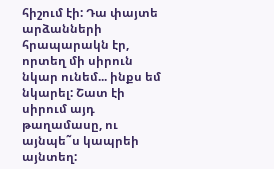հիշում էի: Դա փայտե արձանների հրապարակն էր, որտեղ մի սիրուն նկար ունեմ... ինքս եմ նկարել: Շատ էի սիրում այդ թաղամասը, ու այնպե˜ս կապրեի այնտեղ: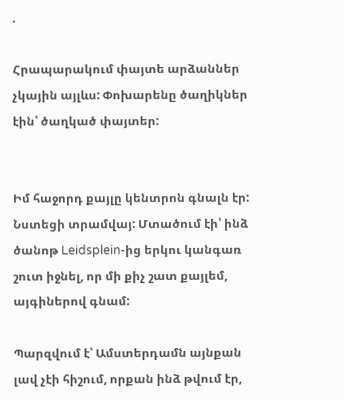.

Հրապարակում փայտե արձաններ չկային այլևս: Փոխարենը ծաղիկներ էին՝ ծաղկած փայտեր:


Իմ հաջորդ քայլը կենտրոն գնալն էր: Նստեցի տրամվայ: Մտածում էի՝ ինձ ծանոթ Leidsplein-ից երկու կանգառ շուտ իջնել, որ մի քիչ շատ քայլեմ, այգիներով գնամ:

Պարզվում է՝ Ամստերդամն այնքան լավ չէի հիշում, որքան ինձ թվում էր,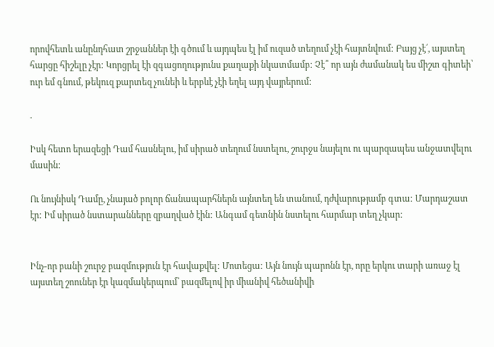որովհետև անընդհատ շրջաններ էի գծում և այդպես էլ իմ ուզած տեղում չէի հայտնվում: Բայց չէ´, այստեղ հարցը հիշելը չէր: Կորցրել էի զգացողությունս քաղաքի նկատմամբ: Չէ՞ որ այն ժամանակ ես միշտ գիտեի՝ ուր եմ գնում, թեկուզ քարտեզ չունեի և երբևէ չէի եղել այդ վայրերում:

.

Իսկ հետո երազեցի Դամ հասնելու, իմ սիրած տեղում նստելու, շուրջս նայելու ու պարզապես անջատվելու մասին:

Ու նույնիսկ Դամը, չնայած բոլոր ճանապարհներն այնտեղ են տանում, դժվարությամբ գտա: Մարդաշատ էր: Իմ սիրած նստարանները զբաղված էին: Անգամ գետնին նստելու հարմար տեղ չկար:


Ինչ-որ բանի շուրջ բազմություն էր հավաքվել: Մոտեցա: Այն նույն պարոնն էր, որը երկու տարի առաջ էլ այստեղ շոուներ էր կազմակերպում՝ բազմելով իր միանիվ հեծանիվի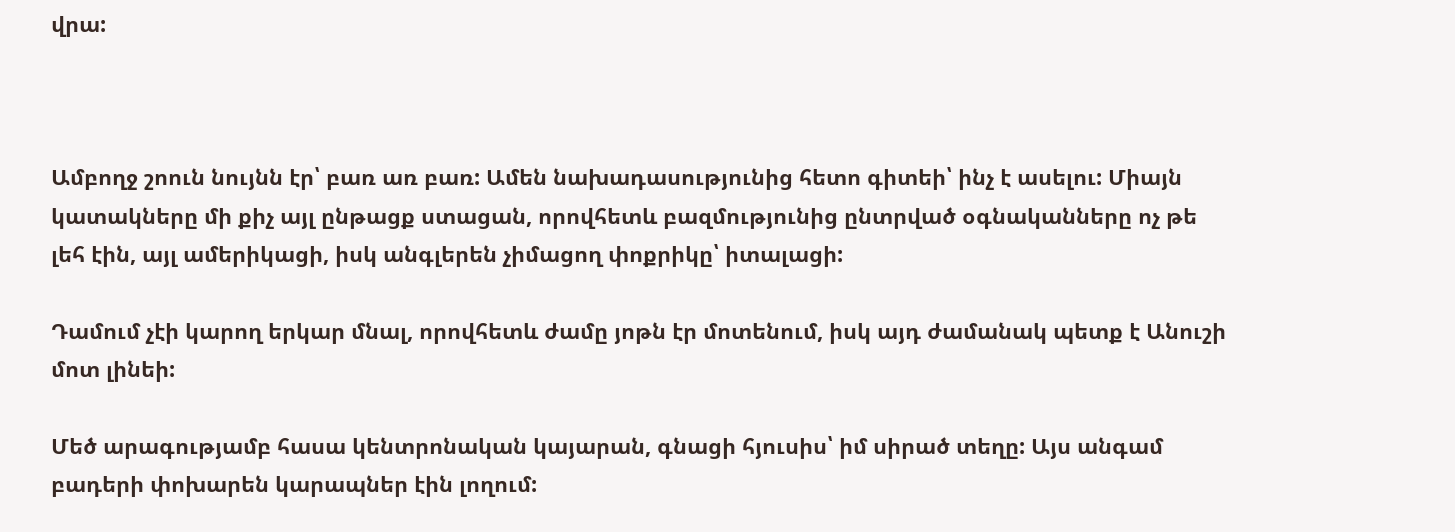վրա:



Ամբողջ շոուն նույնն էր՝ բառ առ բառ: Ամեն նախադասությունից հետո գիտեի՝ ինչ է ասելու: Միայն կատակները մի քիչ այլ ընթացք ստացան, որովհետև բազմությունից ընտրված օգնականները ոչ թե լեհ էին, այլ ամերիկացի, իսկ անգլերեն չիմացող փոքրիկը՝ իտալացի:

Դամում չէի կարող երկար մնալ, որովհետև ժամը յոթն էր մոտենում, իսկ այդ ժամանակ պետք է Անուշի մոտ լինեի:

Մեծ արագությամբ հասա կենտրոնական կայարան, գնացի հյուսիս՝ իմ սիրած տեղը: Այս անգամ բադերի փոխարեն կարապներ էին լողում: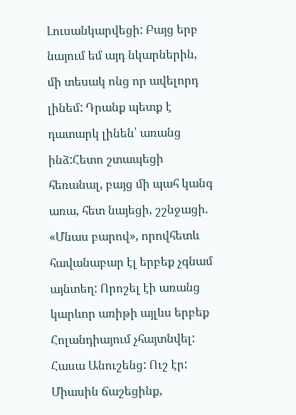Լուսանկարվեցի: Բայց երբ նայում եմ այդ նկարներին, մի տեսակ ոնց որ ավելորդ լինեմ: Դրանք պետք է դատարկ լինեն՝ առանց ինձ:Հետո շտապեցի հեռանալ, բայց մի պահ կանգ առա, հետ նայեցի, շշնջացի. «Մնաս բարով», որովհետև հավանաբար էլ երբեք չգնամ այնտեղ: Որոշել էի առանց կարևոր առիթի այլևս երբեք Հոլանդիայում չհայտնվել: Հասա Անուշենց: Ուշ էր: Միասին ճաշեցինք,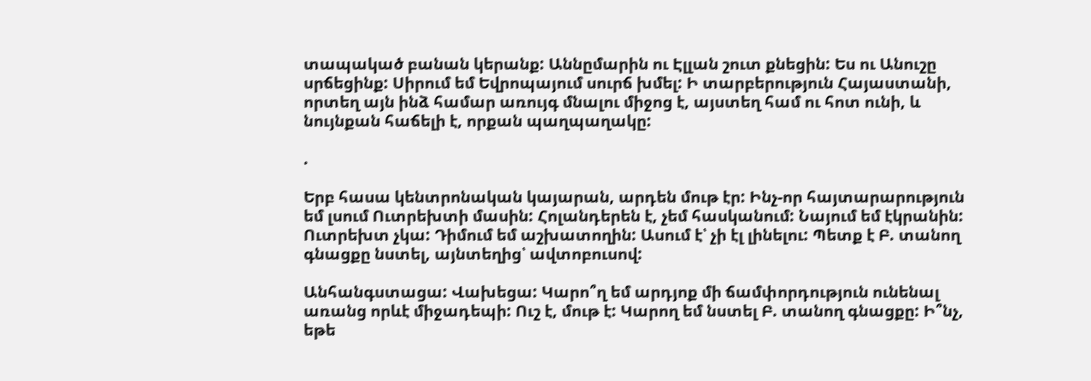տապակած բանան կերանք: Աննըմարին ու Էլլան շուտ քնեցին: Ես ու Անուշը սրճեցինք: Սիրում եմ Եվրոպայում սուրճ խմել: Ի տարբերություն Հայաստանի, որտեղ այն ինձ համար առույգ մնալու միջոց է, այստեղ համ ու հոտ ունի, և նույնքան հաճելի է, որքան պաղպաղակը:

.

Երբ հասա կենտրոնական կայարան, արդեն մութ էր: Ինչ-որ հայտարարություն եմ լսում Ուտրեխտի մասին: Հոլանդերեն է, չեմ հասկանում: Նայում եմ էկրանին: Ուտրեխտ չկա: Դիմում եմ աշխատողին: Ասում է՝ չի էլ լինելու: Պետք է Բ. տանող գնացքը նստել, այնտեղից՝ ավտոբուսով:

Անհանգստացա: Վախեցա: Կարո՞ղ եմ արդյոք մի ճամփորդություն ունենալ առանց որևէ միջադեպի: Ուշ է, մութ է: Կարող եմ նստել Բ. տանող գնացքը: Ի՞նչ, եթե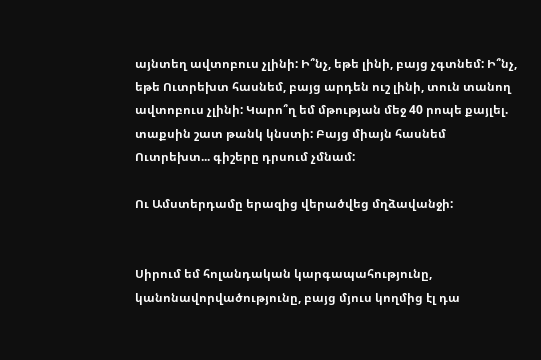այնտեղ ավտոբուս չլինի: Ի՞նչ, եթե լինի, բայց չգտնեմ: Ի՞նչ, եթե Ուտրեխտ հասնեմ, բայց արդեն ուշ լինի, տուն տանող ավտոբուս չլինի: Կարո՞ղ եմ մթության մեջ 40 րոպե քայլել. տաքսին շատ թանկ կնստի: Բայց միայն հասնեմ Ուտրեխտ... գիշերը դրսում չմնամ:

Ու Ամստերդամը երազից վերածվեց մղձավանջի:


Սիրում եմ հոլանդական կարգապահությունը, կանոնավորվածությունը, բայց մյուս կողմից էլ դա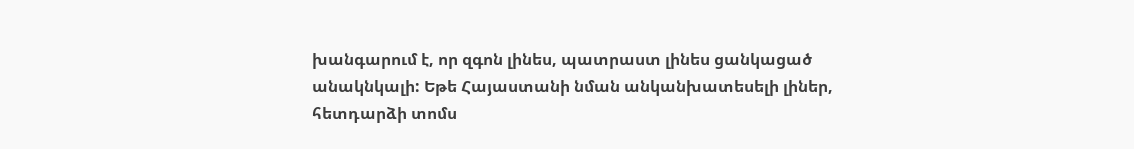խանգարում է, որ զգոն լինես, պատրաստ լինես ցանկացած անակնկալի: Եթե Հայաստանի նման անկանխատեսելի լիներ, հետդարձի տոմս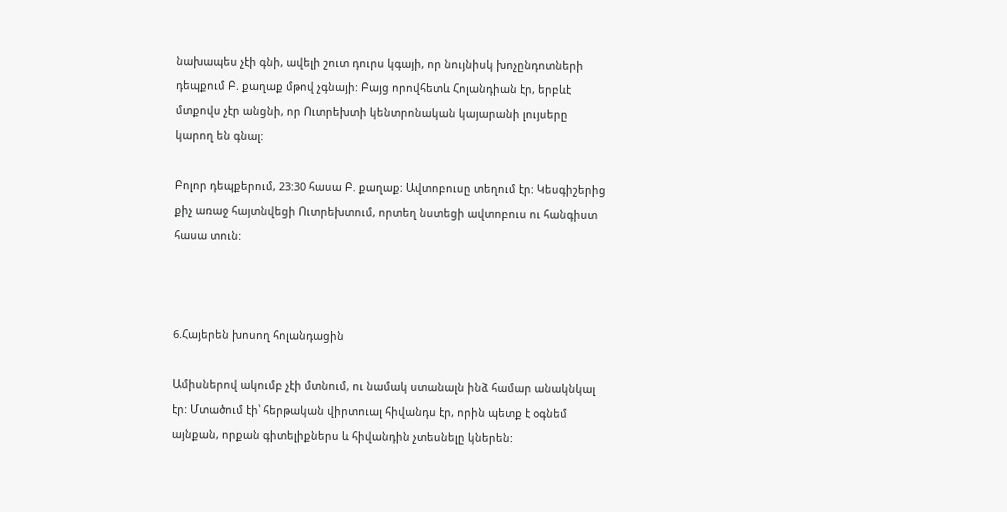նախապես չէի գնի, ավելի շուտ դուրս կգայի, որ նույնիսկ խոչընդոտների դեպքում Բ. քաղաք մթով չգնայի: Բայց որովհետև Հոլանդիան էր, երբևէ մտքովս չէր անցնի, որ Ուտրեխտի կենտրոնական կայարանի լույսերը կարող են գնալ:

Բոլոր դեպքերում, 23:30 հասա Բ. քաղաք: Ավտոբուսը տեղում էր: Կեսգիշերից քիչ առաջ հայտնվեցի Ուտրեխտում, որտեղ նստեցի ավտոբուս ու հանգիստ հասա տուն:



6.Հայերեն խոսող հոլանդացին

Ամիսներով ակումբ չէի մտնում, ու նամակ ստանալն ինձ համար անակնկալ էր: Մտածում էի՝ հերթական վիրտուալ հիվանդս էր, որին պետք է օգնեմ այնքան, որքան գիտելիքներս և հիվանդին չտեսնելը կներեն: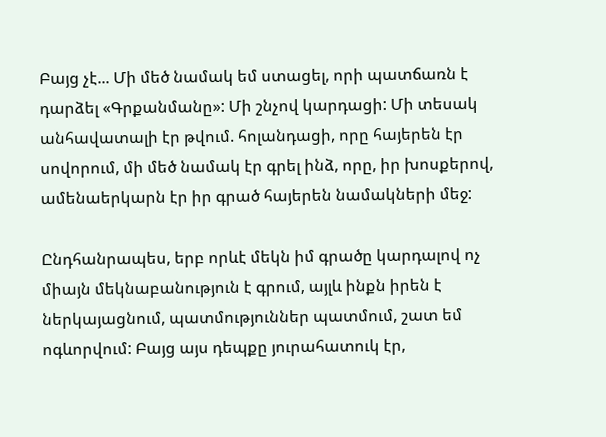Բայց չէ... Մի մեծ նամակ եմ ստացել, որի պատճառն է դարձել «Գրքանմանը»: Մի շնչով կարդացի: Մի տեսակ անհավատալի էր թվում. հոլանդացի, որը հայերեն էր սովորում, մի մեծ նամակ էր գրել ինձ, որը, իր խոսքերով, ամենաերկարն էր իր գրած հայերեն նամակների մեջ:

Ընդհանրապես, երբ որևէ մեկն իմ գրածը կարդալով ոչ միայն մեկնաբանություն է գրում, այլև ինքն իրեն է ներկայացնում, պատմություններ պատմում, շատ եմ ոգևորվում: Բայց այս դեպքը յուրահատուկ էր,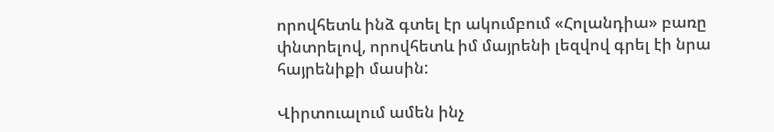որովհետև ինձ գտել էր ակումբում «Հոլանդիա» բառը փնտրելով, որովհետև իմ մայրենի լեզվով գրել էի նրա հայրենիքի մասին:

Վիրտուալում ամեն ինչ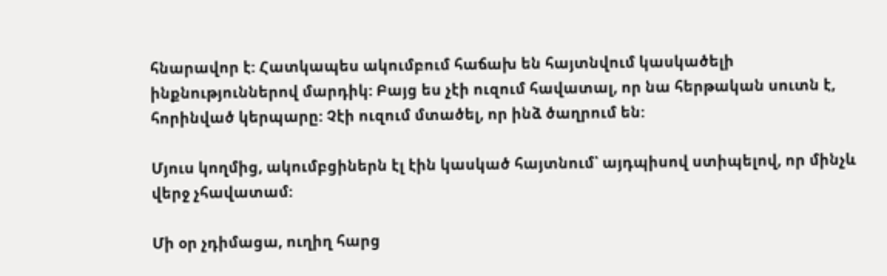հնարավոր է: Հատկապես ակումբում հաճախ են հայտնվում կասկածելի ինքնություններով մարդիկ: Բայց ես չէի ուզում հավատալ, որ նա հերթական սուտն է, հորինված կերպարը: Չէի ուզում մտածել, որ ինձ ծաղրում են:

Մյուս կողմից, ակումբցիներն էլ էին կասկած հայտնում՝ այդպիսով ստիպելով, որ մինչև վերջ չհավատամ:

Մի օր չդիմացա, ուղիղ հարց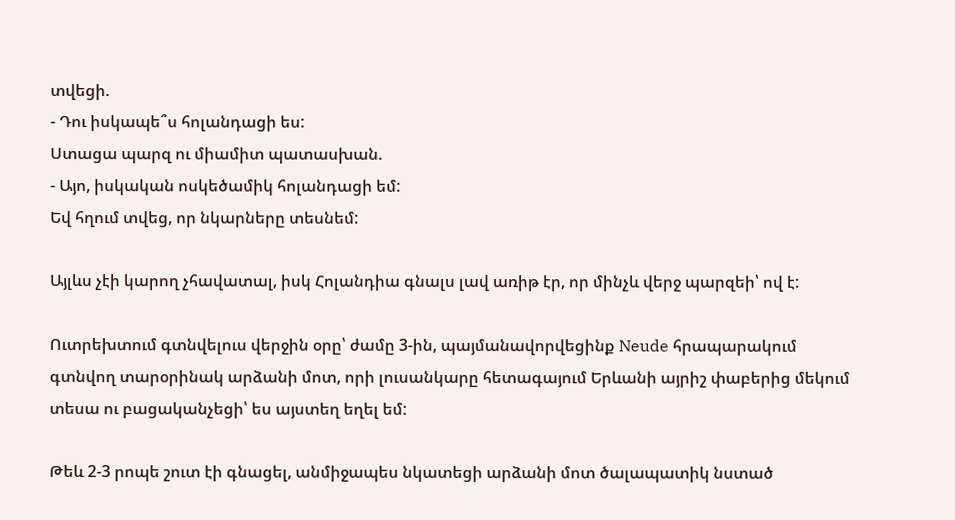տվեցի.
- Դու իսկապե՞ս հոլանդացի ես:
Ստացա պարզ ու միամիտ պատասխան.
- Այո, իսկական ոսկեծամիկ հոլանդացի եմ:
Եվ հղում տվեց, որ նկարները տեսնեմ:

Այլևս չէի կարող չհավատալ, իսկ Հոլանդիա գնալս լավ առիթ էր, որ մինչև վերջ պարզեի՝ ով է:

Ուտրեխտում գտնվելուս վերջին օրը՝ ժամը 3-ին, պայմանավորվեցինք Neude հրապարակում գտնվող տարօրինակ արձանի մոտ, որի լուսանկարը հետագայում Երևանի այրիշ փաբերից մեկում տեսա ու բացականչեցի՝ ես այստեղ եղել եմ:

Թեև 2-3 րոպե շուտ էի գնացել, անմիջապես նկատեցի արձանի մոտ ծալապատիկ նստած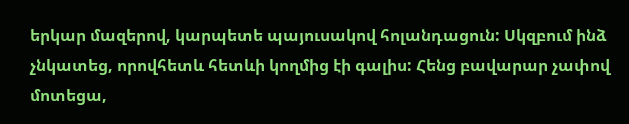երկար մազերով, կարպետե պայուսակով հոլանդացուն: Սկզբում ինձ չնկատեց, որովհետև հետևի կողմից էի գալիս: Հենց բավարար չափով մոտեցա,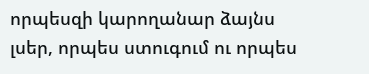որպեսզի կարողանար ձայնս լսեր, որպես ստուգում ու որպես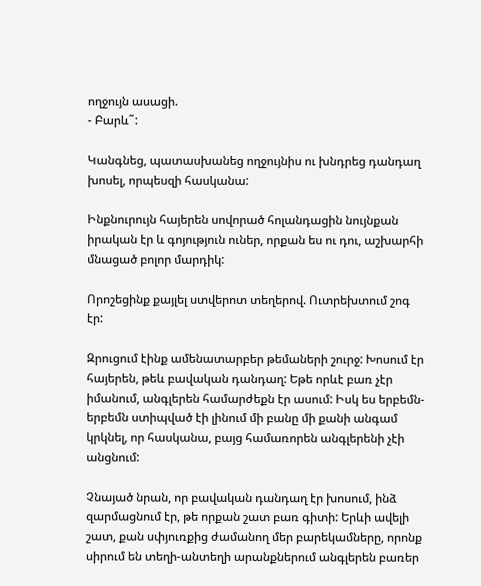ողջույն ասացի.
- Բարև˜:

Կանգնեց, պատասխանեց ողջույնիս ու խնդրեց դանդաղ խոսել, որպեսզի հասկանա:

Ինքնուրույն հայերեն սովորած հոլանդացին նույնքան իրական էր և գոյություն ուներ, որքան ես ու դու, աշխարհի մնացած բոլոր մարդիկ:

Որոշեցինք քայլել ստվերոտ տեղերով. Ուտրեխտում շոգ էր:

Զրուցում էինք ամենատարբեր թեմաների շուրջ: Խոսում էր հայերեն, թեև բավական դանդաղ: Եթե որևէ բառ չէր իմանում, անգլերեն համարժեքն էր ասում: Իսկ ես երբեմն-երբեմն ստիպված էի լինում մի բանը մի քանի անգամ կրկնել, որ հասկանա, բայց համառորեն անգլերենի չէի անցնում:

Չնայած նրան, որ բավական դանդաղ էր խոսում, ինձ զարմացնում էր, թե որքան շատ բառ գիտի: Երևի ավելի շատ, քան սփյուռքից ժամանող մեր բարեկամները, որոնք սիրում են տեղի-անտեղի արանքներում անգլերեն բառեր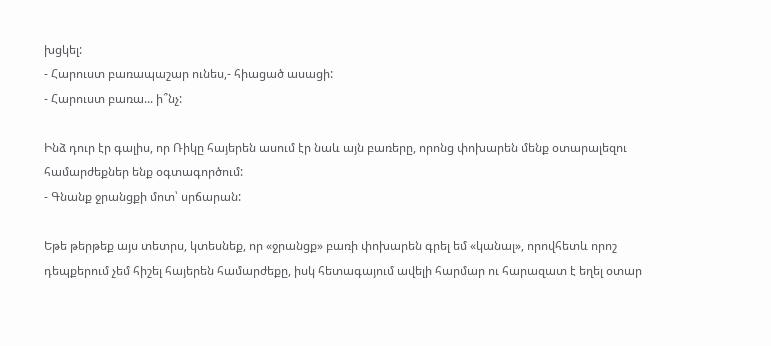խցկել:
- Հարուստ բառապաշար ունես,- հիացած ասացի:
- Հարուստ բառա... ի՞նչ:

Ինձ դուր էր գալիս, որ Ռիկը հայերեն ասում էր նաև այն բառերը, որոնց փոխարեն մենք օտարալեզու համարժեքներ ենք օգտագործում:
- Գնանք ջրանցքի մոտ՝ սրճարան:

Եթե թերթեք այս տետրս, կտեսնեք, որ «ջրանցք» բառի փոխարեն գրել եմ «կանալ», որովհետև որոշ դեպքերում չեմ հիշել հայերեն համարժեքը, իսկ հետագայում ավելի հարմար ու հարազատ է եղել օտար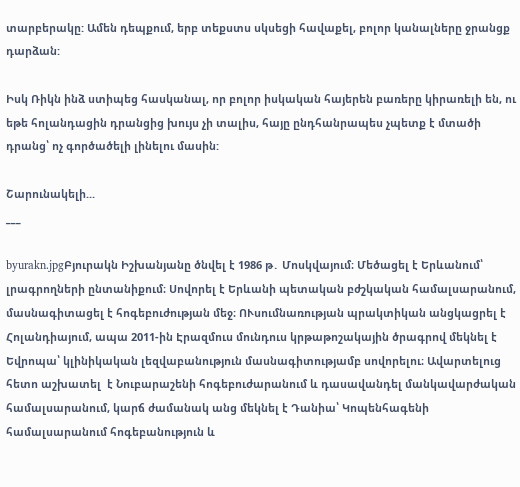տարբերակը: Ամեն դեպքում, երբ տեքստս սկսեցի հավաքել, բոլոր կանալները ջրանցք դարձան:

Իսկ Ռիկն ինձ ստիպեց հասկանալ, որ բոլոր իսկական հայերեն բառերը կիրառելի են, ու եթե հոլանդացին դրանցից խույս չի տալիս, հայը ընդհանրապես չպետք է մտածի դրանց՝ ոչ գործածելի լինելու մասին:

Շարունակելի...
___

byurakn.jpgԲյուրակն Իշխանյանը ծնվել է 1986 թ․ Մոսկվայում։ Մեծացել է Երևանում՝ լրագրողների ընտանիքում։ Սովորել է Երևանի պետական բժշկական համալսարանում, մասնագիտացել է հոգեբուժության մեջ։ ՈՒսումնառության պրակտիկան անցկացրել է Հոլանդիայում, ապա 2011-ին Էրազմուս մունդուս կրթաթոշակային ծրագրով մեկնել է Եվրոպա՝ կլինիկական լեզվաբանություն մասնագիտությամբ սովորելու։ Ավարտելուց հետո աշխատել  է Նուբարաշենի հոգեբուժարանում և դասավանդել մանկավարժական համալսարանում, կարճ ժամանակ անց մեկնել է Դանիա՝ Կոպենհագենի համալսարանում հոգեբանություն և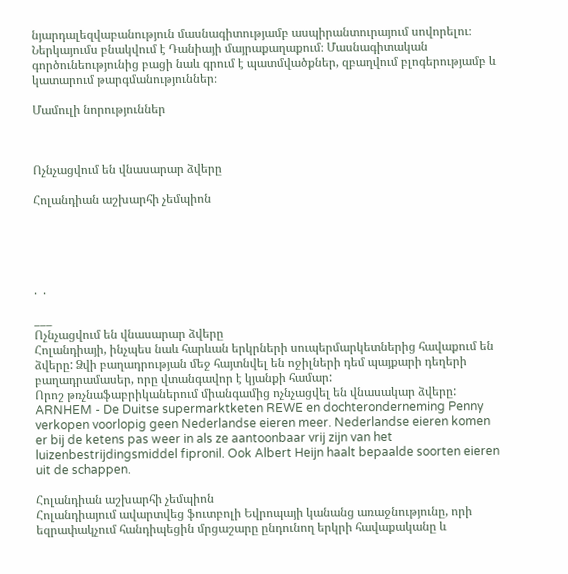նյարդալեզվաբանություն մասնագիտությամբ ասպիրանտուրայում սովորելու։
Ներկայումս բնակվում է Դանիայի մայրաքաղաքում։ Մասնագիտական գործունեությունից բացի նաև գրում է պատմվածքներ, զբաղվում բլոգերությամբ և կատարում թարգմանություններ։

Մամուլի նորություններ



Ոչնչացվում են վնասարար ձվերը

Հոլանդիան աշխարհի չեմպիոն





.  .

___
Ոչնչացվում են վնասարար ձվերը
Հոլանդիայի, ինչպես նաև հարևան երկրների սուպերմարկետներից հավաքում են ձվերը: Ձվի բաղադրության մեջ հայտնվել են ոջիլների դեմ պայքարի դեղերի բաղադրամասեր, որը վտանգավոր է կյանքի համար:
Որոշ թռչնաֆաբրիկաներում միանգամից ոչնչացվել են վնասակար ձվերը:
ARNHEM - De Duitse supermarktketen REWE en dochteronderneming Penny verkopen voorlopig geen Nederlandse eieren meer. Nederlandse eieren komen er bij de ketens pas weer in als ze aantoonbaar vrij zijn van het luizenbestrijdingsmiddel fipronil. Ook Albert Heijn haalt bepaalde soorten eieren uit de schappen.

Հոլանդիան աշխարհի չեմպիոն
Հոլանդիայում ավարտվեց ֆուտբոլի Եվրոպայի կանանց առաջնությունը, որի եզրափակչում հանդիպեցին մրցաշարը ընդունող երկրի հավաքականը և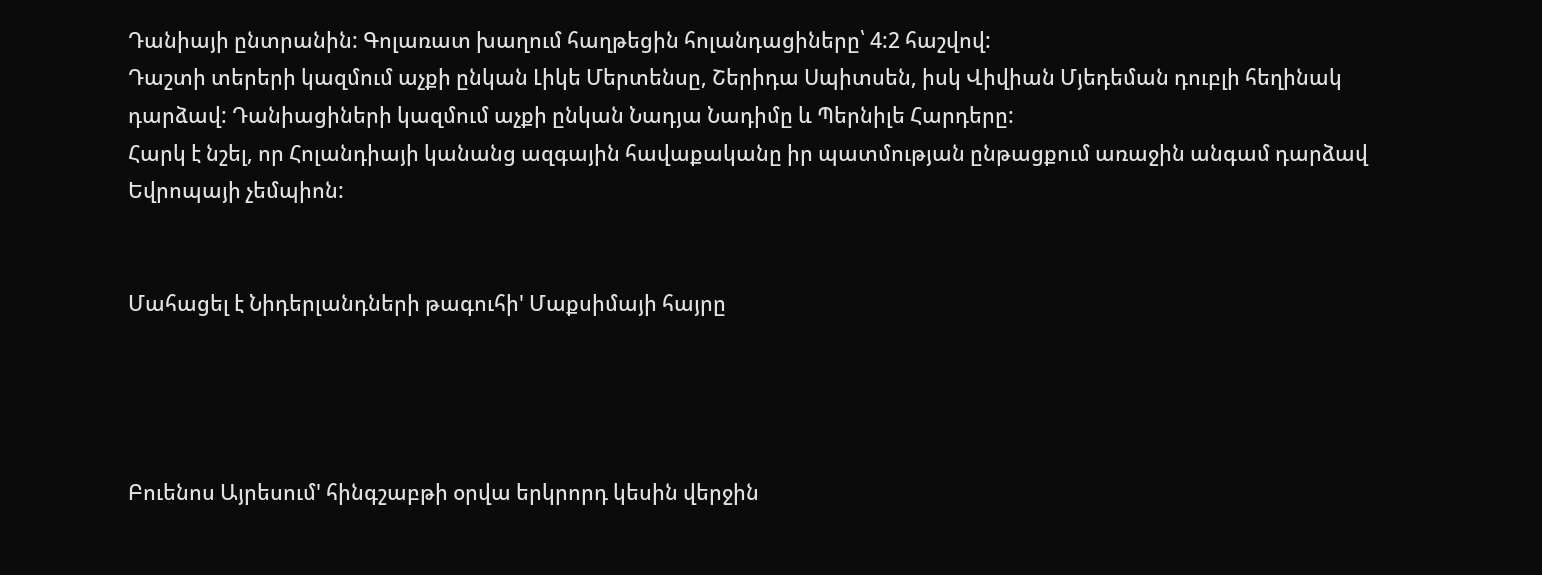Դանիայի ընտրանին: Գոլառատ խաղում հաղթեցին հոլանդացիները՝ 4:2 հաշվով:
Դաշտի տերերի կազմում աչքի ընկան Լիկե Մերտենսը, Շերիդա Սպիտսեն, իսկ Վիվիան Մյեդեման դուբլի հեղինակ դարձավ: Դանիացիների կազմում աչքի ընկան Նադյա Նադիմը և Պերնիլե Հարդերը:
Հարկ է նշել, որ Հոլանդիայի կանանց ազգային հավաքականը իր պատմության ընթացքում առաջին անգամ դարձավ Եվրոպայի չեմպիոն:


Մահացել է Նիդերլանդների թագուհի' Մաքսիմայի հայրը




Բուենոս Այրեսում' հինգշաբթի օրվա երկրորդ կեսին վերջին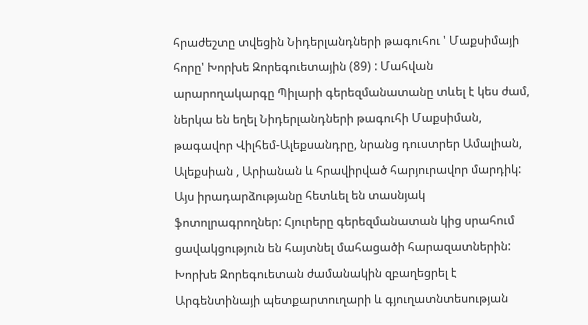հրաժեշտը տվեցին Նիդերլանդների թագուհու ' Մաքսիմայի հորը' Խորխե Զորեգուետային (89) : Մահվան արարողակարգը Պիլարի գերեզմանատանը տևել է կես ժամ, ներկա են եղել Նիդերլանդների թագուհի Մաքսիման, թագավոր Վիլհեմ-Ալեքսանդրը, նրանց դուստրեր Ամալիան, Ալեքսիան , Արիանան և հրավիրված հարյուրավոր մարդիկ: Այս իրադարձությանը հետևել են տասնյակ ֆոտոլրագրողներ: Հյուրերը գերեզմանատան կից սրահում ցավակցություն են հայտնել մահացածի հարազատներին:
Խորխե Զորեգուետան ժամանակին զբաղեցրել է Արգենտինայի պետքարտուղարի և գյուղատնտեսության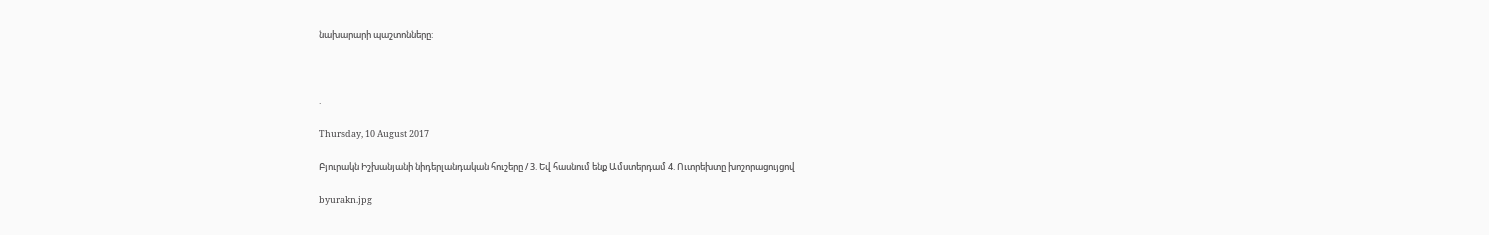նախարարի պաշտոնները:



.

Thursday, 10 August 2017

Բյուրակն Իշխանյանի նիդերլանդական հուշերը / 3. Եվ հասնում ենք Ամստերդամ 4. Ուտրեխտը խոշորացույցով

byurakn.jpg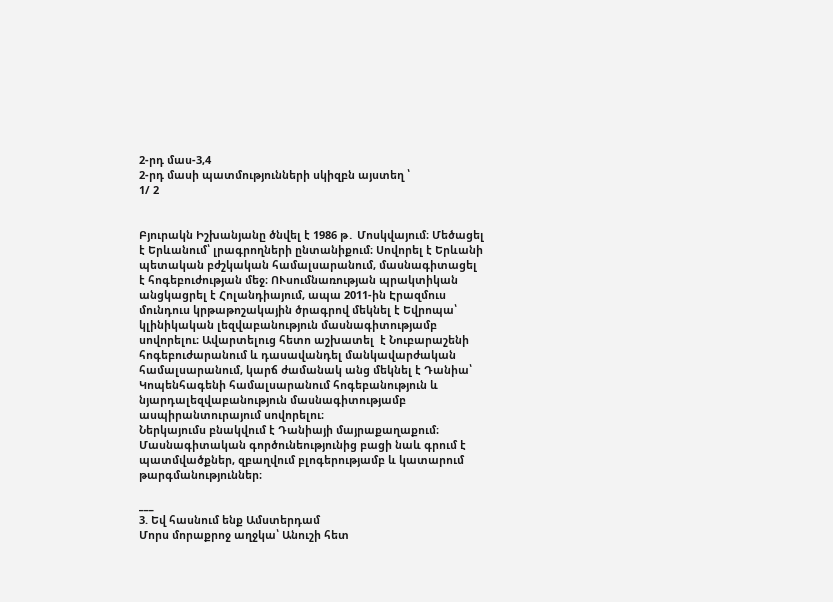2-րդ մաս-3,4
2-րդ մասի պատմությունների սկիզբն այստեղ ՝
1/ 2


Բյուրակն Իշխանյանը ծնվել է 1986 թ․ Մոսկվայում։ Մեծացել է Երևանում՝ լրագրողների ընտանիքում։ Սովորել է Երևանի պետական բժշկական համալսարանում, մասնագիտացել է հոգեբուժության մեջ։ ՈՒսումնառության պրակտիկան անցկացրել է Հոլանդիայում, ապա 2011-ին Էրազմուս մունդուս կրթաթոշակային ծրագրով մեկնել է Եվրոպա՝ կլինիկական լեզվաբանություն մասնագիտությամբ սովորելու։ Ավարտելուց հետո աշխատել  է Նուբարաշենի հոգեբուժարանում և դասավանդել մանկավարժական համալսարանում, կարճ ժամանակ անց մեկնել է Դանիա՝ Կոպենհագենի համալսարանում հոգեբանություն և նյարդալեզվաբանություն մասնագիտությամբ ասպիրանտուրայում սովորելու։
Ներկայումս բնակվում է Դանիայի մայրաքաղաքում։ Մասնագիտական գործունեությունից բացի նաև գրում է պատմվածքներ, զբաղվում բլոգերությամբ և կատարում թարգմանություններ։

___
3. Եվ հասնում ենք Ամստերդամ
Մորս մորաքրոջ աղջկա՝ Անուշի հետ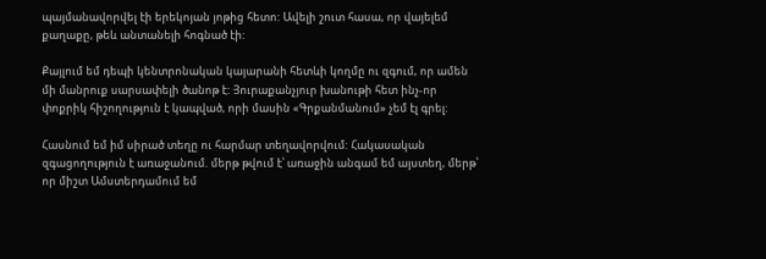պայմանավորվել էի երեկոյան յոթից հետո: Ավելի շուտ հասա, որ վայելեմ քաղաքը, թեև անտանելի հոգնած էի:

Քայլում եմ դեպի կենտրոնական կայարանի հետևի կողմը ու զգում, որ ամեն մի մանրուք սարսափելի ծանոթ է: Յուրաքանչյուր խանութի հետ ինչ-որ փոքրիկ հիշողություն է կապված, որի մասին «Գրքանմանում» չեմ էլ գրել:

Հասնում եմ իմ սիրած տեղը ու հարմար տեղավորվում: Հակասական զգացողություն է առաջանում. մերթ թվում է՝ առաջին անգամ եմ այստեղ, մերթ՝ որ միշտ Ամստերդամում եմ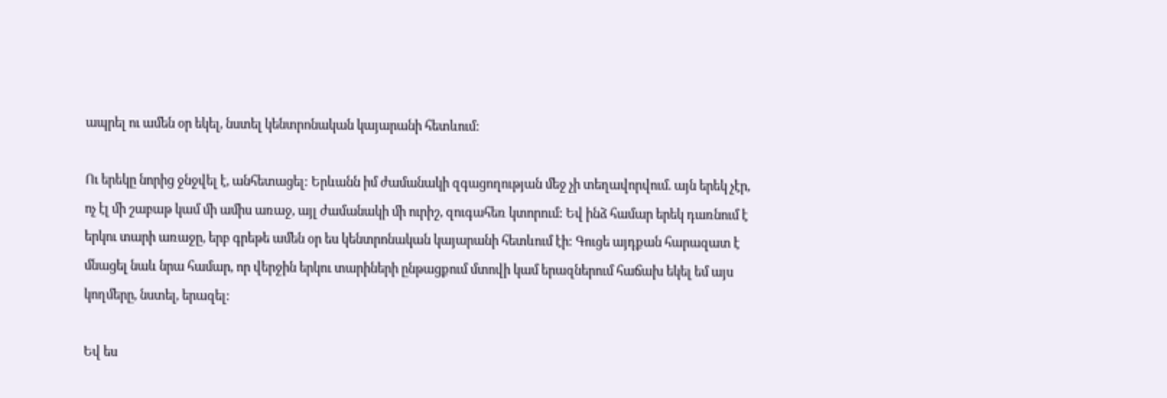ապրել ու ամեն օր եկել, նստել կենտրոնական կայարանի հետևում:

Ու երեկը նորից ջնջվել է, անհետացել: Երևանն իմ ժամանակի զգացողության մեջ չի տեղավորվում. այն երեկ չէր, ոչ էլ մի շաբաթ կամ մի ամիս առաջ, այլ ժամանակի մի ուրիշ, զուգահեռ կտորում: Եվ ինձ համար երեկ դառնում է երկու տարի առաջը, երբ գրեթե ամեն օր ես կենտրոնական կայարանի հետևում էի: Գուցե այդքան հարազատ է մնացել նաև նրա համար, որ վերջին երկու տարիների ընթացքում մտովի կամ երազներում հաճախ եկել եմ այս կողմերը, նստել, երազել:

Եվ ես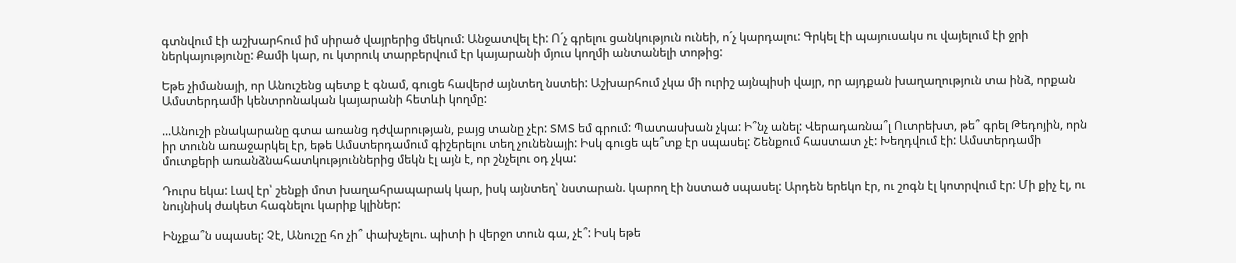գտնվում էի աշխարհում իմ սիրած վայրերից մեկում: Անջատվել էի: Ո´չ գրելու ցանկություն ունեի, ո´չ կարդալու: Գրկել էի պայուսակս ու վայելում էի ջրի ներկայությունը: Քամի կար, ու կտրուկ տարբերվում էր կայարանի մյուս կողմի անտանելի տոթից:

Եթե չիմանայի, որ Անուշենց պետք է գնամ, գուցե հավերժ այնտեղ նստեի: Աշխարհում չկա մի ուրիշ այնպիսի վայր, որ այդքան խաղաղություն տա ինձ, որքան Ամստերդամի կենտրոնական կայարանի հետևի կողմը:

...Անուշի բնակարանը գտա առանց դժվարության, բայց տանը չէր: SMS եմ գրում: Պատասխան չկա: Ի՞նչ անել: Վերադառնա՞լ Ուտրեխտ, թե՞ գրել Թեդոյին, որն իր տունն առաջարկել էր, եթե Ամստերդամում գիշերելու տեղ չունենայի: Իսկ գուցե պե՞տք էր սպասել: Շենքում հաստատ չէ: Խեղդվում էի: Ամստերդամի մուտքերի առանձնահատկություններից մեկն էլ այն է, որ շնչելու օդ չկա:

Դուրս եկա: Լավ էր՝ շենքի մոտ խաղահրապարակ կար, իսկ այնտեղ՝ նստարան. կարող էի նստած սպասել: Արդեն երեկո էր, ու շոգն էլ կոտրվում էր: Մի քիչ էլ, ու նույնիսկ ժակետ հագնելու կարիք կլիներ:

Ինչքա՞ն սպասել: Չէ, Անուշը հո չի՞ փախչելու. պիտի ի վերջո տուն գա, չէ՞: Իսկ եթե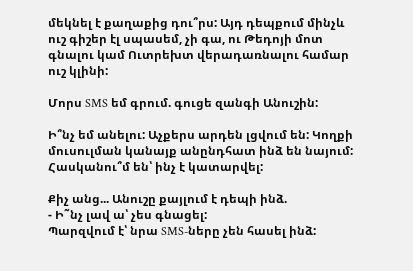մեկնել է քաղաքից դու՞րս: Այդ դեպքում մինչև ուշ գիշեր էլ սպասեմ, չի գա, ու Թեդոյի մոտ գնալու կամ Ուտրեխտ վերադառնալու համար ուշ կլինի:

Մորս SMS եմ գրում. գուցե զանգի Անուշին:

Ի՞նչ եմ անելու: Աչքերս արդեն լցվում են: Կողքի մուսուլման կանայք անընդհատ ինձ են նայում: Հասկանու՞մ են՝ ինչ է կատարվել:

Քիչ անց... Անուշը քայլում է դեպի ինձ.
- Ի˜նչ լավ ա՝ չես գնացել:
Պարզվում է՝ նրա SMS-ները չեն հասել ինձ: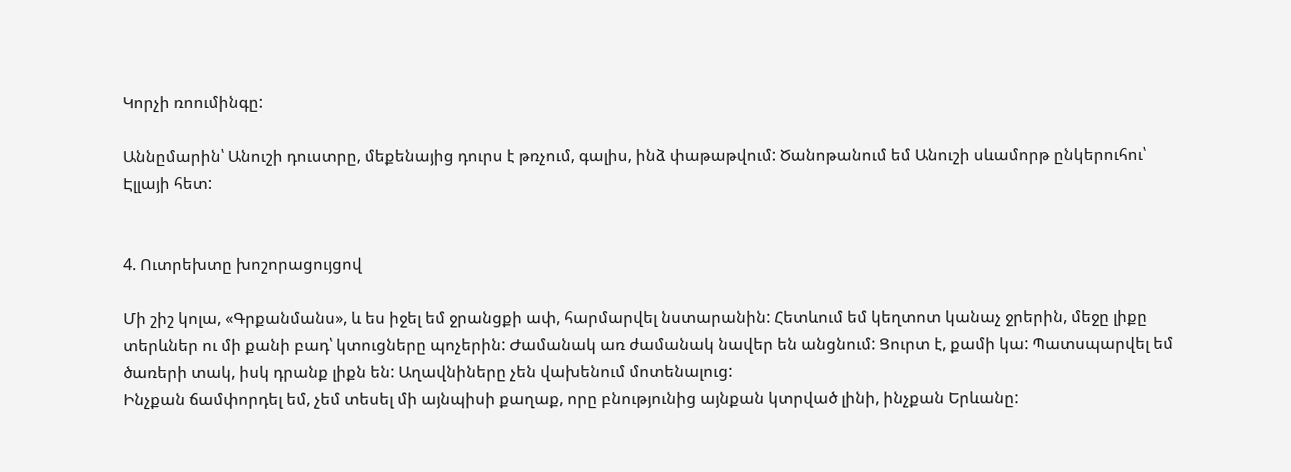Կորչի ռոումինգը:

Աննըմարին՝ Անուշի դուստրը, մեքենայից դուրս է թռչում, գալիս, ինձ փաթաթվում: Ծանոթանում եմ Անուշի սևամորթ ընկերուհու՝ Էլլայի հետ:


4. Ուտրեխտը խոշորացույցով

Մի շիշ կոլա, «Գրքանմանս», և ես իջել եմ ջրանցքի ափ, հարմարվել նստարանին: Հետևում եմ կեղտոտ կանաչ ջրերին, մեջը լիքը տերևներ ու մի քանի բադ՝ կտուցները պոչերին: Ժամանակ առ ժամանակ նավեր են անցնում: Ցուրտ է, քամի կա: Պատսպարվել եմ ծառերի տակ, իսկ դրանք լիքն են: Աղավնիները չեն վախենում մոտենալուց:
Ինչքան ճամփորդել եմ, չեմ տեսել մի այնպիսի քաղաք, որը բնությունից այնքան կտրված լինի, ինչքան Երևանը: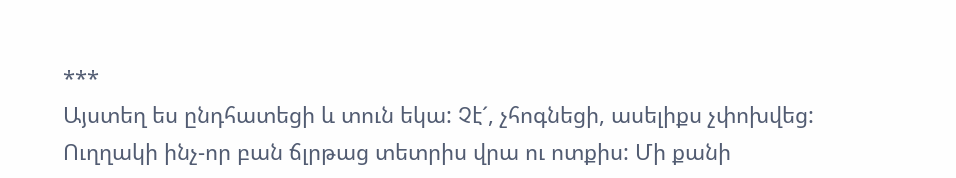***
Այստեղ ես ընդհատեցի և տուն եկա: Չէ´, չհոգնեցի, ասելիքս չփոխվեց: Ուղղակի ինչ-որ բան ճլրթաց տետրիս վրա ու ոտքիս: Մի քանի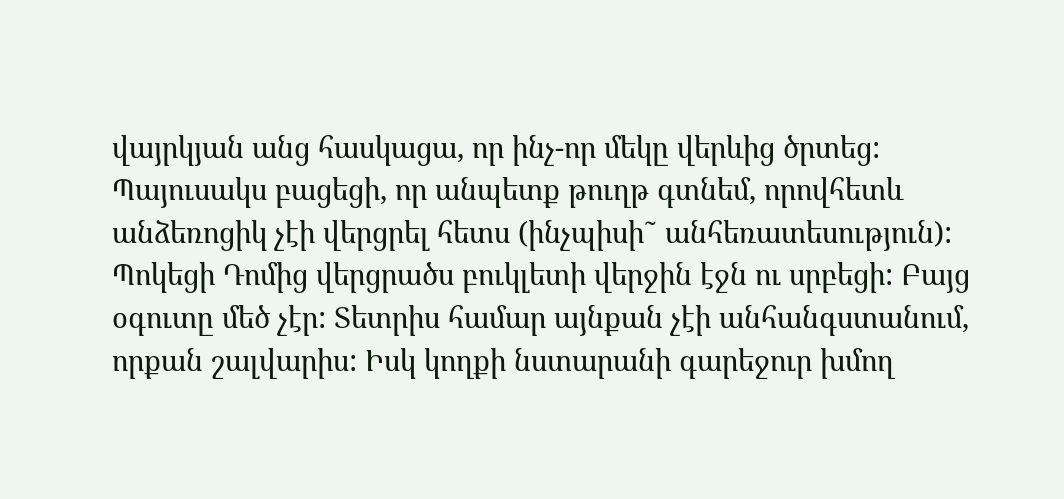վայրկյան անց հասկացա, որ ինչ-որ մեկը վերևից ծրտեց: Պայուսակս բացեցի, որ անպետք թուղթ գտնեմ, որովհետև անձեռոցիկ չէի վերցրել հետս (ինչպիսի˜ անհեռատեսություն): Պոկեցի Դոմից վերցրածս բուկլետի վերջին էջն ու սրբեցի: Բայց օգուտը մեծ չէր: Տետրիս համար այնքան չէի անհանգստանում, որքան շալվարիս: Իսկ կողքի նստարանի գարեջուր խմող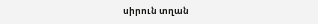սիրուն տղան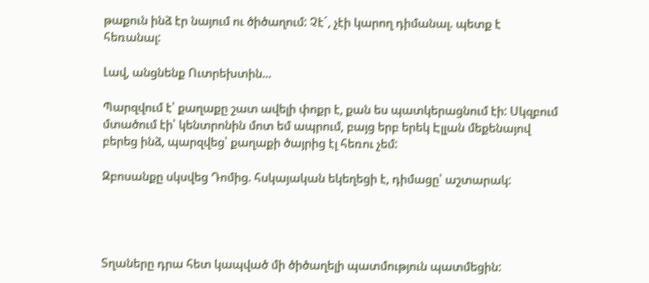թաքուն ինձ էր նայում ու ծիծաղում: Չէ´, չէի կարող դիմանալ. պետք է հեռանալ:

Լավ, անցնենք Ուտրեխտին...

Պարզվում է՝ քաղաքը շատ ավելի փոքր է, քան ես պատկերացնում էի: Սկզբում մտածում էի՝ կենտրոնին մոտ եմ ապրում, բայց երբ երեկ Էլլան մեքենայով բերեց ինձ, պարզվեց՝ քաղաքի ծայրից էլ հեռու չեմ:

Զբոսանքը սկսվեց Դոմից. հսկայական եկեղեցի է, դիմացը՝ աշտարակ:




Տղաները դրա հետ կապված մի ծիծաղելի պատմություն պատմեցին: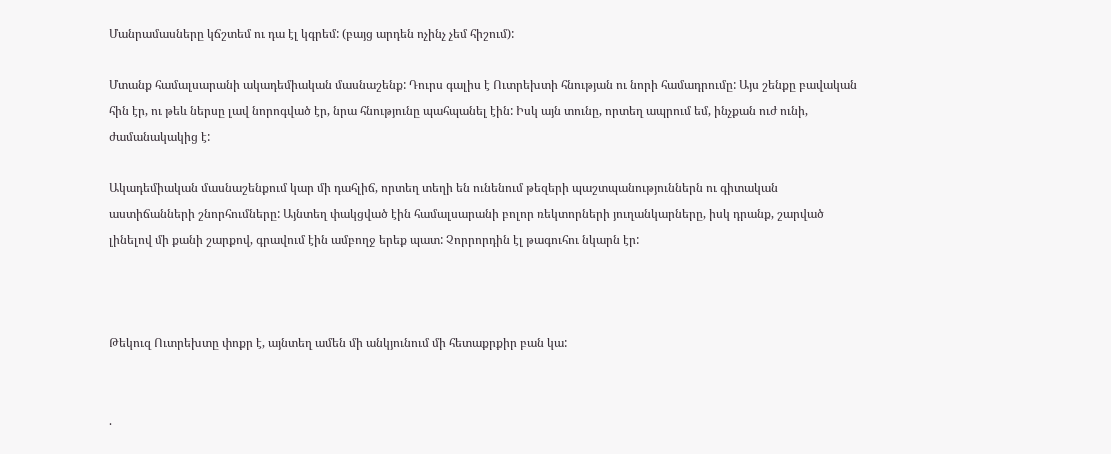Մանրամասները կճշտեմ ու դա էլ կգրեմ: (բայց արդեն ոչինչ չեմ հիշում):

Մտանք համալսարանի ակադեմիական մասնաշենք: Դուրս գալիս է Ուտրեխտի հնության ու նորի համադրումը: Այս շենքը բավական հին էր, ու թեև ներսը լավ նորոգված էր, նրա հնությունը պահպանել էին: Իսկ այն տունը, որտեղ ապրում եմ, ինչքան ուժ ունի, ժամանակակից է:

Ակադեմիական մասնաշենքում կար մի դահլիճ, որտեղ տեղի են ունենում թեզերի պաշտպանություններն ու գիտական աստիճանների շնորհումները: Այնտեղ փակցված էին համալսարանի բոլոր ռեկտորների յուղանկարները, իսկ դրանք, շարված լինելով մի քանի շարքով, գրավում էին ամբողջ երեք պատ: Չորրորդին էլ թագուհու նկարն էր:



Թեկուզ Ուտրեխտը փոքր է, այնտեղ ամեն մի անկյունում մի հետաքրքիր բան կա:


.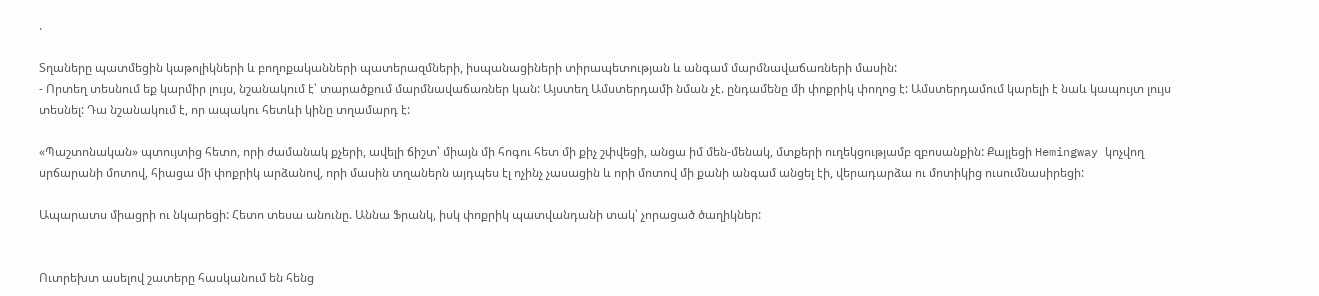.

Տղաները պատմեցին կաթոլիկների և բողոքականների պատերազմների, իսպանացիների տիրապետության և անգամ մարմնավաճառների մասին:
- Որտեղ տեսնում եք կարմիր լույս, նշանակում է՝ տարածքում մարմնավաճառներ կան: Այստեղ Ամստերդամի նման չէ. ընդամենը մի փոքրիկ փողոց է: Ամստերդամում կարելի է նաև կապույտ լույս տեսնել: Դա նշանակում է, որ ապակու հետևի կինը տղամարդ է:

«Պաշտոնական» պտույտից հետո, որի ժամանակ քչերի, ավելի ճիշտ՝ միայն մի հոգու հետ մի քիչ շփվեցի, անցա իմ մեն-մենակ, մտքերի ուղեկցությամբ զբոսանքին: Քայլեցի Hemingway կոչվող սրճարանի մոտով, հիացա մի փոքրիկ արձանով, որի մասին տղաներն այդպես էլ ոչինչ չասացին և որի մոտով մի քանի անգամ անցել էի, վերադարձա ու մոտիկից ուսումնասիրեցի:

Ապարատս միացրի ու նկարեցի: Հետո տեսա անունը. Աննա Ֆրանկ, իսկ փոքրիկ պատվանդանի տակ՝ չորացած ծաղիկներ:


Ուտրեխտ ասելով շատերը հասկանում են հենց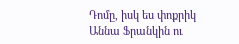Դոմը, իսկ ես փոքրիկ Աննա Ֆրանկին ու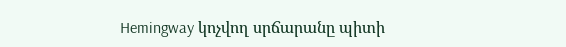Hemingway կոչվող սրճարանը պիտի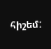հիշեմ: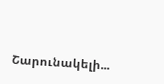Շարունակելի...